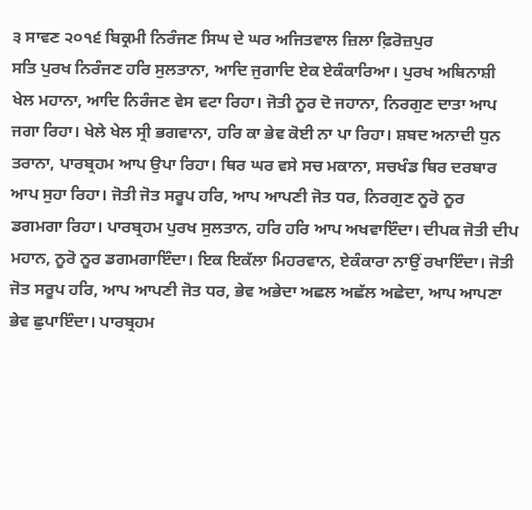੩ ਸਾਵਣ ੨੦੧੬ ਬਿਕ੍ਰਮੀ ਨਿਰੰਜਣ ਸਿਘ ਦੇ ਘਰ ਅਜਿਤਵਾਲ ਜ਼ਿਲਾ ਫ਼ਿਰੋਜ਼ਪੁਰ
ਸਤਿ ਪੁਰਖ ਨਿਰੰਜਣ ਹਰਿ ਸੁਲਤਾਨਾ, ਆਦਿ ਜੁਗਾਦਿ ਏਕ ਏਕੰਕਾਰਿਆ। ਪੁਰਖ ਅਬਿਨਾਸ਼ੀ ਖੇਲ ਮਹਾਨਾ, ਆਦਿ ਨਿਰੰਜਣ ਵੇਸ ਵਟਾ ਰਿਹਾ। ਜੋਤੀ ਨੂਰ ਦੋ ਜਹਾਨਾ, ਨਿਰਗੁਣ ਦਾਤਾ ਆਪ ਜਗਾ ਰਿਹਾ। ਖੇਲੇ ਖੇਲ ਸ੍ਰੀ ਭਗਵਾਨਾ, ਹਰਿ ਕਾ ਭੇਵ ਕੋਈ ਨਾ ਪਾ ਰਿਹਾ। ਸ਼ਬਦ ਅਨਾਦੀ ਧੁਨ ਤਰਾਨਾ, ਪਾਰਬ੍ਰਹਮ ਆਪ ਉਪਾ ਰਿਹਾ। ਥਿਰ ਘਰ ਵਸੇ ਸਚ ਮਕਾਨਾ, ਸਚਖੰਡ ਥਿਰ ਦਰਬਾਰ ਆਪ ਸੁਹਾ ਰਿਹਾ। ਜੋਤੀ ਜੋਤ ਸਰੂਪ ਹਰਿ, ਆਪ ਆਪਣੀ ਜੋਤ ਧਰ, ਨਿਰਗੁਣ ਨੂਰੋ ਨੂਰ ਡਗਮਗਾ ਰਿਹਾ। ਪਾਰਬ੍ਰਹਮ ਪੁਰਖ ਸੁਲਤਾਨ, ਹਰਿ ਹਰਿ ਆਪ ਅਖਵਾਇੰਦਾ। ਦੀਪਕ ਜੋਤੀ ਦੀਪ ਮਹਾਨ, ਨੂਰੋ ਨੂਰ ਡਗਮਗਾਇੰਦਾ। ਇਕ ਇਕੱਲਾ ਮਿਹਰਵਾਨ, ਏਕੰਕਾਰਾ ਨਾਉਂ ਰਖਾਇੰਦਾ। ਜੋਤੀ ਜੋਤ ਸਰੂਪ ਹਰਿ, ਆਪ ਆਪਣੀ ਜੋਤ ਧਰ, ਭੇਵ ਅਭੇਦਾ ਅਛਲ ਅਛੱਲ ਅਛੇਦਾ, ਆਪ ਆਪਣਾ ਭੇਵ ਛੁਪਾਇੰਦਾ। ਪਾਰਬ੍ਰਹਮ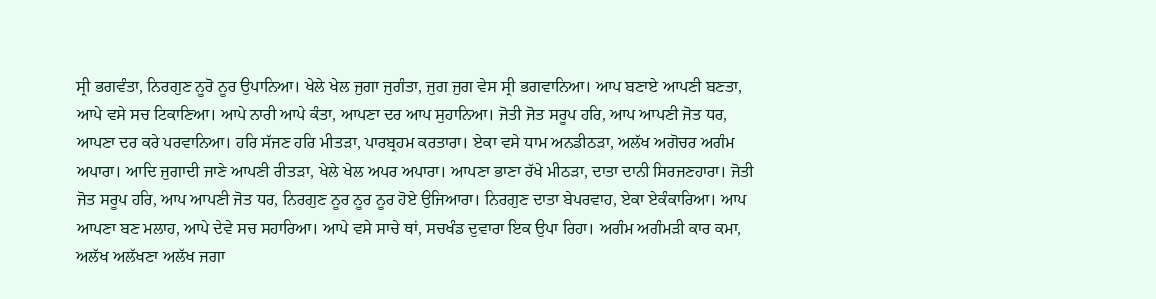ਸ੍ਰੀ ਭਗਵੰਤਾ, ਨਿਰਗੁਣ ਨੂਰੋ ਨੂਰ ਉਪਾਨਿਆ। ਖੇਲੇ ਖੇਲ ਜੁਗਾ ਜੁਗੰਤਾ, ਜੁਗ ਜੁਗ ਵੇਸ ਸ੍ਰੀ ਭਗਵਾਨਿਆ। ਆਪ ਬਣਾਏ ਆਪਣੀ ਬਣਤਾ, ਆਪੇ ਵਸੇ ਸਚ ਟਿਕਾਣਿਆ। ਆਪੇ ਨਾਰੀ ਆਪੇ ਕੰਤਾ, ਆਪਣਾ ਦਰ ਆਪ ਸੁਹਾਨਿਆ। ਜੋਤੀ ਜੋਤ ਸਰੂਪ ਹਰਿ, ਆਪ ਆਪਣੀ ਜੋਤ ਧਰ, ਆਪਣਾ ਦਰ ਕਰੇ ਪਰਵਾਨਿਆ। ਹਰਿ ਸੱਜਣ ਹਰਿ ਮੀਤੜਾ, ਪਾਰਬ੍ਰਹਮ ਕਰਤਾਰਾ। ਏਕਾ ਵਸੇ ਧਾਮ ਅਨਡੀਠੜਾ, ਅਲੱਖ ਅਗੋਚਰ ਅਗੰਮ ਅਪਾਰਾ। ਆਦਿ ਜੁਗਾਦੀ ਜਾਣੇ ਆਪਣੀ ਰੀਤੜਾ, ਖੇਲੇ ਖੇਲ ਅਪਰ ਅਪਾਰਾ। ਆਪਣਾ ਭਾਣਾ ਰੱਖੇ ਮੀਠੜਾ, ਦਾਤਾ ਦਾਨੀ ਸਿਰਜਣਹਾਰਾ। ਜੋਤੀ ਜੋਤ ਸਰੂਪ ਹਰਿ, ਆਪ ਆਪਣੀ ਜੋਤ ਧਰ, ਨਿਰਗੁਣ ਨੂਰ ਨੂਰ ਨੂਰ ਹੋਏ ਉਜਿਆਰਾ। ਨਿਰਗੁਣ ਦਾਤਾ ਬੇਪਰਵਾਹ, ਏਕਾ ਏਕੰਕਾਰਿਆ। ਆਪ ਆਪਣਾ ਬਣ ਮਲਾਹ, ਆਪੇ ਦੇਵੇ ਸਚ ਸਹਾਰਿਆ। ਆਪੇ ਵਸੇ ਸਾਚੇ ਥਾਂ, ਸਚਖੰਡ ਦੁਵਾਰਾ ਇਕ ਉਪਾ ਰਿਹਾ। ਅਗੰਮ ਅਗੰਮੜੀ ਕਾਰ ਕਮਾ, ਅਲੱਖ ਅਲੱਖਣਾ ਅਲੱਖ ਜਗਾ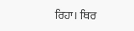ਰਿਹਾ। ਥਿਰ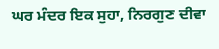ਘਰ ਮੰਦਰ ਇਕ ਸੁਹਾ, ਨਿਰਗੁਣ ਦੀਵਾ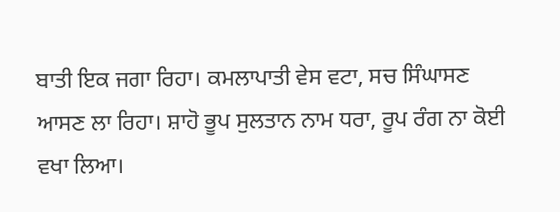ਬਾਤੀ ਇਕ ਜਗਾ ਰਿਹਾ। ਕਮਲਾਪਾਤੀ ਵੇਸ ਵਟਾ, ਸਚ ਸਿੰਘਾਸਣ ਆਸਣ ਲਾ ਰਿਹਾ। ਸ਼ਾਹੋ ਭੂਪ ਸੁਲਤਾਨ ਨਾਮ ਧਰਾ, ਰੂਪ ਰੰਗ ਨਾ ਕੋਈ ਵਖਾ ਲਿਆ।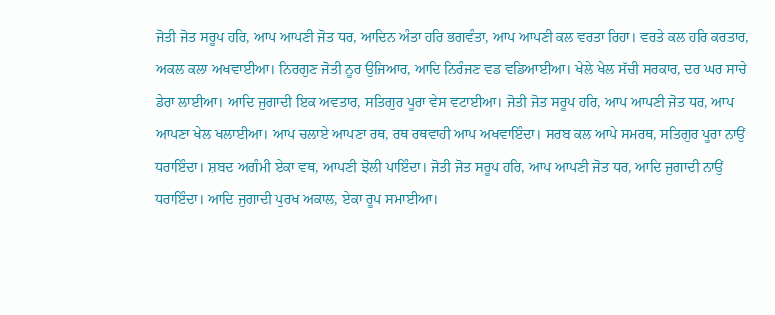ਜੋਤੀ ਜੋਤ ਸਰੂਪ ਹਰਿ, ਆਪ ਆਪਣੀ ਜੋਤ ਧਰ, ਆਦਿਨ ਅੰਤਾ ਹਰਿ ਭਗਵੰਤਾ, ਆਪ ਆਪਣੀ ਕਲ ਵਰਤਾ ਰਿਹਾ। ਵਰਤੇ ਕਲ ਹਰਿ ਕਰਤਾਰ, ਅਕਲ ਕਲਾ ਅਖਵਾਈਆ। ਨਿਰਗੁਣ ਜੋਤੀ ਨੂਰ ਉਜਿਆਰ, ਆਦਿ ਨਿਰੰਜਣ ਵਡ ਵਡਿਆਈਆ। ਖੇਲੇ ਖੇਲ ਸੱਚੀ ਸਰਕਾਰ, ਦਰ ਘਰ ਸਾਚੇ ਡੇਰਾ ਲਾਈਆ। ਆਦਿ ਜੁਗਾਦੀ ਇਕ ਅਵਤਾਰ, ਸਤਿਗੁਰ ਪੂਰਾ ਵੇਸ ਵਟਾਈਆ। ਜੋਤੀ ਜੋਤ ਸਰੂਪ ਹਰਿ, ਆਪ ਆਪਣੀ ਜੋਤ ਧਰ, ਆਪ ਆਪਣਾ ਖੇਲ ਖਲਾਈਆ। ਆਪ ਚਲਾਏ ਆਪਣਾ ਰਥ, ਰਥ ਰਥਵਾਹੀ ਆਪ ਅਖਵਾਇੰਦਾ। ਸਰਬ ਕਲ ਆਪੇ ਸਮਰਥ, ਸਤਿਗੁਰ ਪੂਰਾ ਨਾਉਂ ਧਰਾਇੰਦਾ। ਸ਼ਬਦ ਅਗੰਮੀ ਏਕਾ ਵਥ, ਆਪਣੀ ਝੋਲੀ ਪਾਇੰਦਾ। ਜੋਤੀ ਜੋਤ ਸਰੂਪ ਹਰਿ, ਆਪ ਆਪਣੀ ਜੋਤ ਧਰ, ਆਦਿ ਜੁਗਾਦੀ ਨਾਉਂ ਧਰਾਇੰਦਾ। ਆਦਿ ਜੁਗਾਦੀ ਪੁਰਖ ਅਕਾਲ, ਏਕਾ ਰੂਪ ਸਮਾਈਆ।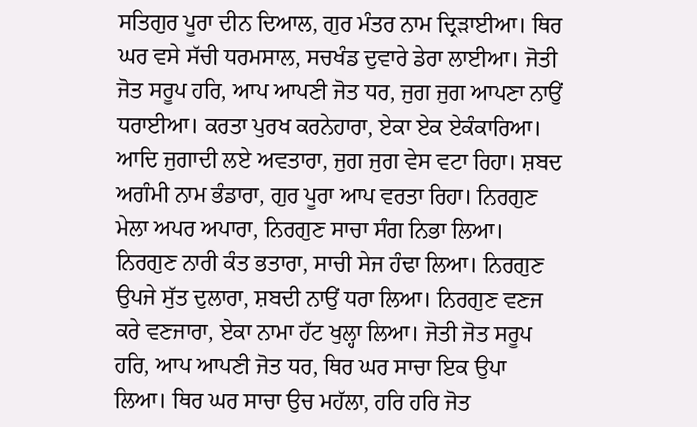ਸਤਿਗੁਰ ਪੂਰਾ ਦੀਨ ਦਿਆਲ, ਗੁਰ ਮੰਤਰ ਨਾਮ ਦ੍ਰਿੜਾਈਆ। ਥਿਰ ਘਰ ਵਸੇ ਸੱਚੀ ਧਰਮਸਾਲ, ਸਚਖੰਡ ਦੁਵਾਰੇ ਡੇਰਾ ਲਾਈਆ। ਜੋਤੀ ਜੋਤ ਸਰੂਪ ਹਰਿ, ਆਪ ਆਪਣੀ ਜੋਤ ਧਰ, ਜੁਗ ਜੁਗ ਆਪਣਾ ਨਾਉਂ ਧਰਾਈਆ। ਕਰਤਾ ਪੁਰਖ ਕਰਨੇਹਾਰਾ, ਏਕਾ ਏਕ ਏਕੰਕਾਰਿਆ। ਆਦਿ ਜੁਗਾਦੀ ਲਏ ਅਵਤਾਰਾ, ਜੁਗ ਜੁਗ ਵੇਸ ਵਟਾ ਰਿਹਾ। ਸ਼ਬਦ ਅਗੰਮੀ ਨਾਮ ਭੰਡਾਰਾ, ਗੁਰ ਪੂਰਾ ਆਪ ਵਰਤਾ ਰਿਹਾ। ਨਿਰਗੁਣ ਮੇਲਾ ਅਪਰ ਅਪਾਰਾ, ਨਿਰਗੁਣ ਸਾਚਾ ਸੰਗ ਨਿਭਾ ਲਿਆ। ਨਿਰਗੁਣ ਨਾਰੀ ਕੰਤ ਭਤਾਰਾ, ਸਾਚੀ ਸੇਜ ਹੰਢਾ ਲਿਆ। ਨਿਰਗੁਣ ਉਪਜੇ ਸੁੱਤ ਦੁਲਾਰਾ, ਸ਼ਬਦੀ ਨਾਉਂ ਧਰਾ ਲਿਆ। ਨਿਰਗੁਣ ਵਣਜ ਕਰੇ ਵਣਜਾਰਾ, ਏਕਾ ਨਾਮਾ ਹੱਟ ਖੁਲ੍ਹਾ ਲਿਆ। ਜੋਤੀ ਜੋਤ ਸਰੂਪ ਹਰਿ, ਆਪ ਆਪਣੀ ਜੋਤ ਧਰ, ਥਿਰ ਘਰ ਸਾਚਾ ਇਕ ਉਪਾ ਲਿਆ। ਥਿਰ ਘਰ ਸਾਚਾ ਉਚ ਮਹੱਲਾ, ਹਰਿ ਹਰਿ ਜੋਤ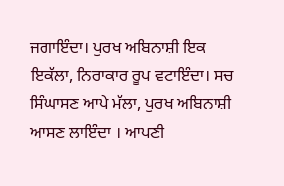ਜਗਾਇੰਦਾ। ਪੁਰਖ ਅਬਿਨਾਸ਼ੀ ਇਕ ਇਕੱਲਾ, ਨਿਰਾਕਾਰ ਰੂਪ ਵਟਾਇੰਦਾ। ਸਚ ਸਿੰਘਾਸਣ ਆਪੇ ਮੱਲਾ, ਪੁਰਖ ਅਬਿਨਾਸ਼ੀ ਆਸਣ ਲਾਇੰਦਾ । ਆਪਣੀ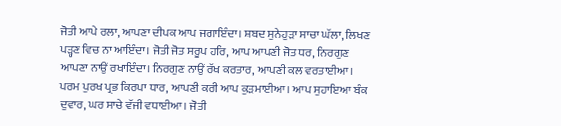ਜੋਤੀ ਆਪੇ ਰਲਾ, ਆਪਣਾ ਦੀਪਕ ਆਪ ਜਗਾਇੰਦਾ। ਸ਼ਬਦ ਸੁਨੇਹੁੜਾ ਸਾਚਾ ਘੱਲਾ, ਲਿਖਣ ਪੜ੍ਹਣ ਵਿਚ ਨਾ ਆਇੰਦਾ। ਜੋਤੀ ਜੋਤ ਸਰੂਪ ਹਰਿ, ਆਪ ਆਪਣੀ ਜੋਤ ਧਰ, ਨਿਰਗੁਣ ਆਪਣਾ ਨਾਉਂ ਰਖਾਇੰਦਾ। ਨਿਰਗੁਣ ਨਾਉਂ ਰੱਖ ਕਰਤਾਰ, ਆਪਣੀ ਕਲ ਵਰਤਾਈਆ। ਪਰਮ ਪੁਰਖ ਪ੍ਰਭ ਕਿਰਪਾ ਧਾਰ, ਆਪਣੀ ਕਰੀ ਆਪ ਕੁੜਮਾਈਆ। ਆਪ ਸੁਹਾਇਆ ਬੰਕ ਦੁਵਾਰ, ਘਰ ਸਾਚੇ ਵੱਜੀ ਵਧਾਈਆ। ਜੋਤੀ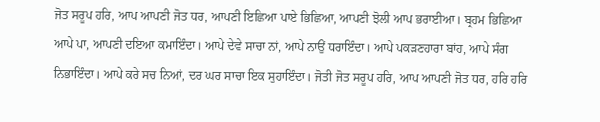ਜੋਤ ਸਰੂਪ ਹਰਿ, ਆਪ ਆਪਣੀ ਜੋਤ ਧਰ, ਆਪਣੀ ਇਛਿਆ ਪਾਏ ਭਿਛਿਆ, ਆਪਣੀ ਝੋਲੀ ਆਪ ਭਰਾਈਆ। ਬ੍ਰਹਮ ਭਿਛਿਆ ਆਪੇ ਪਾ, ਆਪਣੀ ਦਇਆ ਕਮਾਇੰਦਾ। ਆਪੇ ਦੇਵੇ ਸਾਚਾ ਨਾਂ, ਆਪੇ ਨਾਉਂ ਧਰਾਇੰਦਾ। ਆਪੇ ਪਕੜਣਹਾਰਾ ਬਾਂਹ, ਆਪੇ ਸੰਗ ਨਿਭਾਇੰਦਾ। ਆਪੇ ਕਰੇ ਸਚ ਨਿਆਂ, ਦਰ ਘਰ ਸਾਚਾ ਇਕ ਸੁਹਾਇੰਦਾ। ਜੋਤੀ ਜੋਤ ਸਰੂਪ ਹਰਿ, ਆਪ ਆਪਣੀ ਜੋਤ ਧਰ, ਹਰਿ ਹਰਿ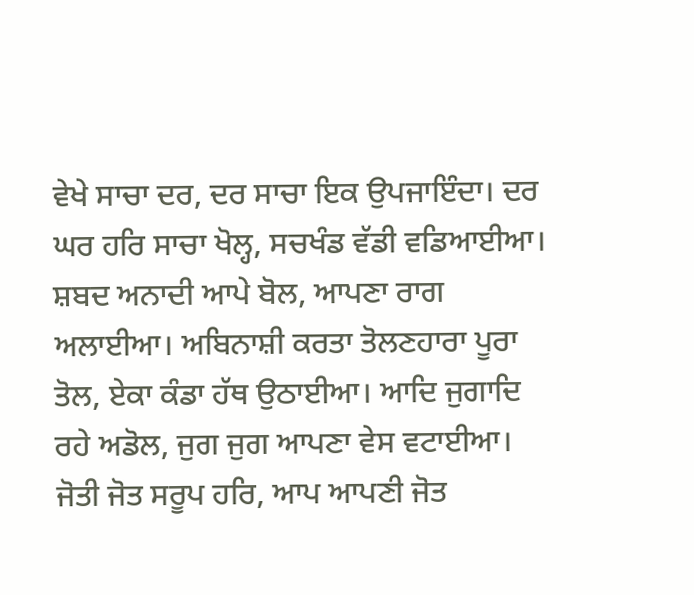ਵੇਖੇ ਸਾਚਾ ਦਰ, ਦਰ ਸਾਚਾ ਇਕ ਉਪਜਾਇੰਦਾ। ਦਰ ਘਰ ਹਰਿ ਸਾਚਾ ਖੋਲ੍ਹ, ਸਚਖੰਡ ਵੱਡੀ ਵਡਿਆਈਆ। ਸ਼ਬਦ ਅਨਾਦੀ ਆਪੇ ਬੋਲ, ਆਪਣਾ ਰਾਗ ਅਲਾਈਆ। ਅਬਿਨਾਸ਼ੀ ਕਰਤਾ ਤੋਲਣਹਾਰਾ ਪੂਰਾ ਤੋਲ, ਏਕਾ ਕੰਡਾ ਹੱਥ ਉਠਾਈਆ। ਆਦਿ ਜੁਗਾਦਿ ਰਹੇ ਅਡੋਲ, ਜੁਗ ਜੁਗ ਆਪਣਾ ਵੇਸ ਵਟਾਈਆ। ਜੋਤੀ ਜੋਤ ਸਰੂਪ ਹਰਿ, ਆਪ ਆਪਣੀ ਜੋਤ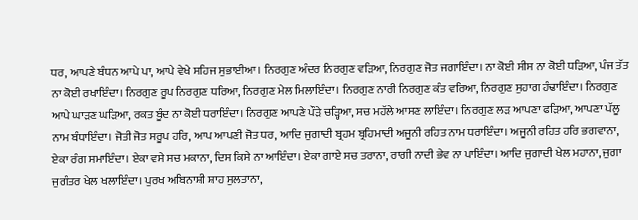ਧਰ, ਆਪਣੇ ਬੰਧਨ ਆਪੇ ਪਾ, ਆਪੇ ਵੇਖੇ ਸਹਿਜ ਸੁਭਾਈਆ। ਨਿਰਗੁਣ ਅੰਦਰ ਨਿਰਗੁਣ ਵੜਿਆ, ਨਿਰਗੁਣ ਜੋਤ ਜਗਾਇੰਦਾ। ਨਾ ਕੋਈ ਸੀਸ ਨਾ ਕੋਈ ਧੜਿਆ, ਪੰਜ ਤੱਤ ਨਾ ਕੋਈ ਰਖਾਇੰਦਾ। ਨਿਰਗੁਣ ਰੂਪ ਨਿਰਗੁਣ ਧਰਿਆ, ਨਿਰਗੁਣ ਮੇਲ ਮਿਲਾਇੰਦਾ। ਨਿਰਗੁਣ ਨਾਰੀ ਨਿਰਗੁਣ ਕੰਤ ਵਰਿਆ, ਨਿਰਗੁਣ ਸੁਹਾਗ ਹੰਢਾਇੰਦਾ। ਨਿਰਗੁਣ ਆਪੇ ਘਾੜਣ ਘੜਿਆ, ਰਕਤ ਬੂੰਦ ਨਾ ਕੋਈ ਧਰਾਇੰਦਾ। ਨਿਰਗੁਣ ਆਪਣੇ ਪੌੜੇ ਚੜ੍ਹਿਆ, ਸਚ ਮਹੱਲੇ ਆਸਣ ਲਾਇੰਦਾ। ਨਿਰਗੁਣ ਲੜ ਆਪਣਾ ਫੜਿਆ, ਆਪਣਾ ਪੱਲੂ ਨਾਮ ਬੰਧਾਇੰਦਾ। ਜੋਤੀ ਜੋਤ ਸਰੂਪ ਹਰਿ, ਆਪ ਆਪਣੀ ਜੋਤ ਧਰ, ਆਦਿ ਜੁਗਾਦੀ ਬ੍ਰਹਮ ਬ੍ਰਹਿਮਾਦੀ ਅਜੂਨੀ ਰਹਿਤ ਨਾਮ ਧਰਾਇੰਦਾ। ਅਜੂਨੀ ਰਹਿਤ ਹਰਿ ਭਗਵਾਨਾ, ਏਕਾ ਰੰਗ ਸਮਾਇੰਦਾ। ਏਕਾ ਵਸੇ ਸਚ ਮਕਾਨਾ, ਦਿਸ ਕਿਸੇ ਨਾ ਆਇੰਦਾ। ਏਕਾ ਗਾਏ ਸਚ ਤਰਾਨਾ, ਰਾਗੀ ਨਾਦੀ ਭੇਵ ਨਾ ਪਾਇੰਦਾ। ਆਦਿ ਜੁਗਾਦੀ ਖੇਲ ਮਹਾਨਾ, ਜੁਗਾ ਜੁਗੰਤਰ ਖੇਲ ਖਲਾਇੰਦਾ। ਪੁਰਖ ਅਬਿਨਾਸ਼ੀ ਸ਼ਾਹ ਸੁਲਤਾਨਾ,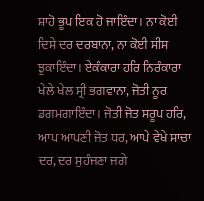ਸ਼ਾਹੋ ਭੂਪ ਇਕ ਹੋ ਜਾਇੰਦਾ। ਨਾ ਕੋਈ ਦਿਸੇ ਦਰ ਦਰਬਾਨਾ, ਨਾ ਕੋਈ ਸੀਸ ਝੁਕਾਇੰਦਾ। ਏਕੰਕਾਰਾ ਹਰਿ ਨਿਰੰਕਾਰਾ ਖੇਲੇ ਖੇਲ ਸ੍ਰੀ ਭਗਵਾਨਾ, ਜੋਤੀ ਨੂਰ ਡਗਮਗਾਇੰਦਾ। ਜੋਤੀ ਜੋਤ ਸਰੂਪ ਹਰਿ, ਆਪ ਆਪਣੀ ਜੋਤ ਧਰ, ਆਪੇ ਵੇਖੇ ਸਾਚਾ ਦਰ, ਦਰ ਸੁਹੰਜਣਾ ਜਗੇ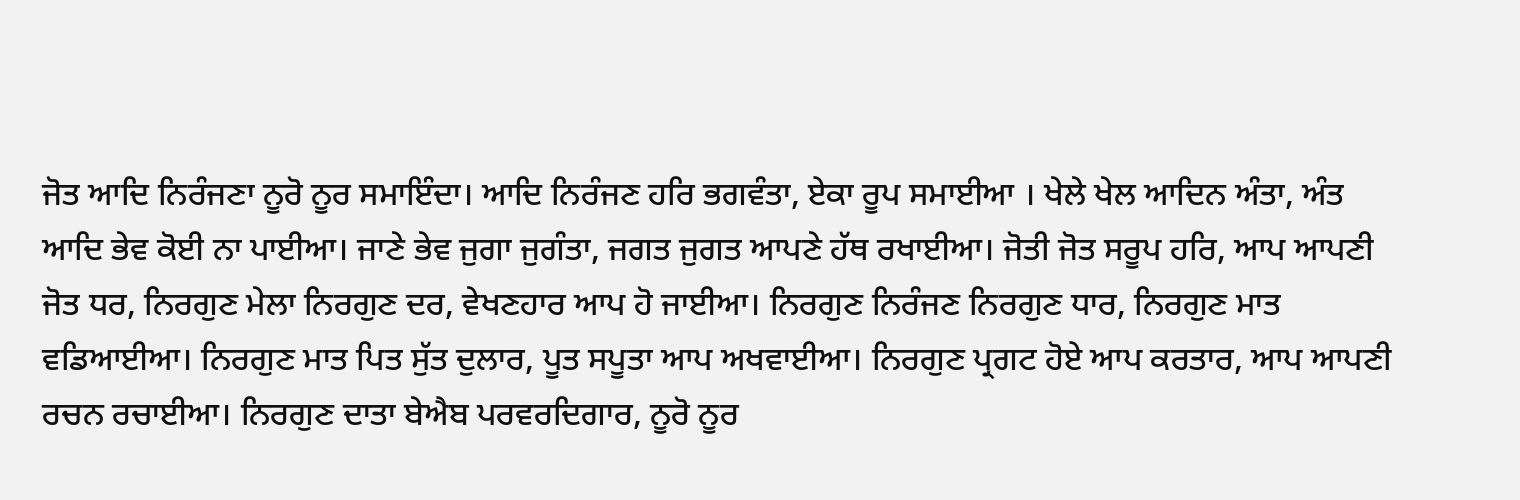ਜੋਤ ਆਦਿ ਨਿਰੰਜਣਾ ਨੂਰੋ ਨੂਰ ਸਮਾਇੰਦਾ। ਆਦਿ ਨਿਰੰਜਣ ਹਰਿ ਭਗਵੰਤਾ, ਏਕਾ ਰੂਪ ਸਮਾਈਆ । ਖੇਲੇ ਖੇਲ ਆਦਿਨ ਅੰਤਾ, ਅੰਤ ਆਦਿ ਭੇਵ ਕੋਈ ਨਾ ਪਾਈਆ। ਜਾਣੇ ਭੇਵ ਜੁਗਾ ਜੁਗੰਤਾ, ਜਗਤ ਜੁਗਤ ਆਪਣੇ ਹੱਥ ਰਖਾਈਆ। ਜੋਤੀ ਜੋਤ ਸਰੂਪ ਹਰਿ, ਆਪ ਆਪਣੀ ਜੋਤ ਧਰ, ਨਿਰਗੁਣ ਮੇਲਾ ਨਿਰਗੁਣ ਦਰ, ਵੇਖਣਹਾਰ ਆਪ ਹੋ ਜਾਈਆ। ਨਿਰਗੁਣ ਨਿਰੰਜਣ ਨਿਰਗੁਣ ਧਾਰ, ਨਿਰਗੁਣ ਮਾਤ ਵਡਿਆਈਆ। ਨਿਰਗੁਣ ਮਾਤ ਪਿਤ ਸੁੱਤ ਦੁਲਾਰ, ਪੂਤ ਸਪੂਤਾ ਆਪ ਅਖਵਾਈਆ। ਨਿਰਗੁਣ ਪ੍ਰਗਟ ਹੋਏ ਆਪ ਕਰਤਾਰ, ਆਪ ਆਪਣੀ ਰਚਨ ਰਚਾਈਆ। ਨਿਰਗੁਣ ਦਾਤਾ ਬੇਐਬ ਪਰਵਰਦਿਗਾਰ, ਨੂਰੋ ਨੂਰ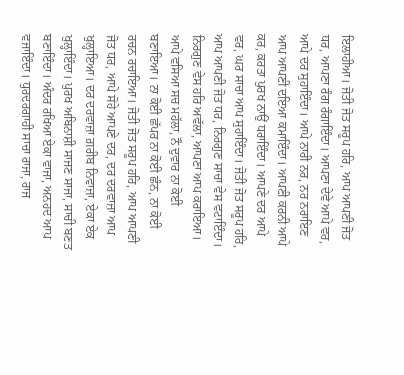ਇਲਾਹੀਆ। ਜੋਤੀ ਜੋਤ ਸਰੂਪ ਹਰਿ, ਆਪ ਆਪਣੀ ਜੋਤ ਧਰ, ਆਪਣਾ ਰੰਗ ਰੰਗਾਇੰਦਾ। ਆਪਣਾ ਦੇਵੇ ਆਪੇ ਵਰ, ਆਪੇ ਦਰ ਸੁਹਾਇੰਦਾ। ਆਪੇ ਨਾਰੀ ਨਰ, ਨਰ ਨਰਾਇਣ ਆਪ ਆਪਣੀ ਦਇਆ ਕਮਾਇੰਦਾ। ਆਪਣੀ ਕਰਨੀ ਆਪੇ ਕਰ, ਕਰਤਾ ਪੁਰਖ ਨਾਉਂ ਧਰਾਇੰਦਾ। ਆਪਣੇ ਦਰ ਆਪੇ ਵਰ, ਘਰ ਸਾਚਾ ਆਪ ਸੁਹਾਇੰਦਾ। ਜੋਤੀ ਜੋਤ ਸਰੂਪ ਹਰਿ, ਆਪ ਆਪਣੀ ਜੋਤ ਧਰ, ਨਿਰਗੁਣ ਸਾਚਾ ਵੇਸ ਵਟਾਇੰਦਾ। ਨਿਰਗੁਣ ਵੇਸ ਹਰਿ ਅਵੱਲਾ, ਆਪਣਾ ਆਪ ਕਰਾਇਆ। ਆਪੇ ਵਸਿਆ ਸਚ ਮਹੱਲਾ, ਨੌ ਦੁਵਾਰ ਨਾ ਕੋਈ ਬਣਾਇਆ। ਨਾ ਕੋਈ ਛੱਪਰ ਨਾ ਕੋਈ ਛੰਨ, ਨਾ ਕੋਈ ਰਚਨ ਰਚਾਇਆ। ਜੋਤੀ ਜੋਤ ਸਰੂਪ ਹਰਿ, ਆਪ ਆਪਣੀ ਜੋਤ ਧਰ, ਆਪੇ ਸੋਹੇ ਆਪਣੇ ਦਰ, ਦਰ ਦਰਵਾਜ਼ਾ ਆਪ ਖੁਲ੍ਹਾਇਆ। ਦਰ ਦਰਵਾਜ਼ਾ ਗ਼ਰੀਬ ਨਿਵਾਜ਼ਾ, ਏਕਾ ਏਕ ਖੁਲ੍ਹਾਇੰਦਾ। ਪੁਰਖ ਅਬਿਨਾਸ਼ੀ ਸਾਜਣ ਸਾਜਾ, ਸਾਚੀ ਬਣਤ ਬਣਾਇੰਦਾ। ਅੰਦਰ ਰਖਿਆ ਏਕਾ ਵਾਜਾ, ਅਨਹਦ ਆਪ ਵਜਾਇੰਦਾ। ਧੁਰਦਰਗਾਹੀ ਸਾਚਾ ਰਾਜਾ, ਰਾਜ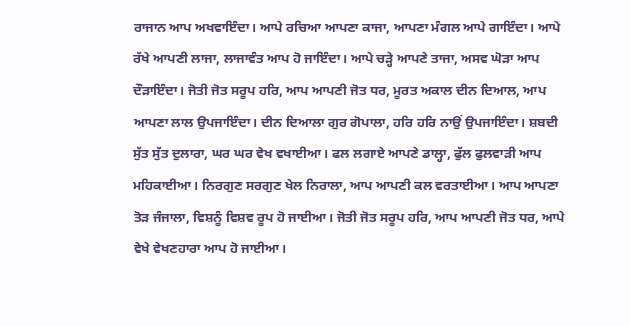ਰਾਜਾਨ ਆਪ ਅਖਵਾਇੰਦਾ। ਆਪੇ ਰਚਿਆ ਆਪਣਾ ਕਾਜਾ, ਆਪਣਾ ਮੰਗਲ ਆਪੇ ਗਾਇੰਦਾ। ਆਪੇ ਰੱਖੇ ਆਪਣੀ ਲਾਜਾ, ਲਾਜਾਵੰਤ ਆਪ ਹੋ ਜਾਇੰਦਾ। ਆਪੇ ਚੜ੍ਹੇ ਆਪਣੇ ਤਾਜਾ, ਅਸਵ ਘੋੜਾ ਆਪ ਦੌੜਾਇੰਦਾ। ਜੋਤੀ ਜੋਤ ਸਰੂਪ ਹਰਿ, ਆਪ ਆਪਣੀ ਜੋਤ ਧਰ, ਮੂਰਤ ਅਕਾਲ ਦੀਨ ਦਿਆਲ, ਆਪ ਆਪਣਾ ਲਾਲ ਉਪਜਾਇੰਦਾ। ਦੀਨ ਦਿਆਲਾ ਗੁਰ ਗੋਪਾਲਾ, ਹਰਿ ਹਰਿ ਨਾਉਂ ਉਪਜਾਇੰਦਾ। ਸ਼ਬਦੀ ਸੁੱਤ ਸੁੱਤ ਦੁਲਾਰਾ, ਘਰ ਘਰ ਵੇਖ ਵਖਾਈਆ। ਫਲ ਲਗਾਏ ਆਪਣੇ ਡਾਲ੍ਹਾ, ਫੁੱਲ ਫੁਲਵਾੜੀ ਆਪ ਮਹਿਕਾਈਆ। ਨਿਰਗੁਣ ਸਰਗੁਣ ਖੇਲ ਨਿਰਾਲਾ, ਆਪ ਆਪਣੀ ਕਲ ਵਰਤਾਈਆ। ਆਪ ਆਪਣਾ ਤੋੜ ਜੰਜਾਲਾ, ਵਿਸ਼ਨੂੰ ਵਿਸ਼ਵ ਰੂਪ ਹੋ ਜਾਈਆ। ਜੋਤੀ ਜੋਤ ਸਰੂਪ ਹਰਿ, ਆਪ ਆਪਣੀ ਜੋਤ ਧਰ, ਆਪੇ ਵੇਖੇ ਵੇਖਣਹਾਰਾ ਆਪ ਹੋ ਜਾਈਆ।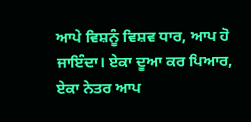ਆਪੇ ਵਿਸ਼ਨੂੰ ਵਿਸ਼ਵ ਧਾਰ, ਆਪ ਹੋ ਜਾਇੰਦਾ। ਏਕਾ ਦੂਆ ਕਰ ਪਿਆਰ, ਏਕਾ ਨੇਤਰ ਆਪ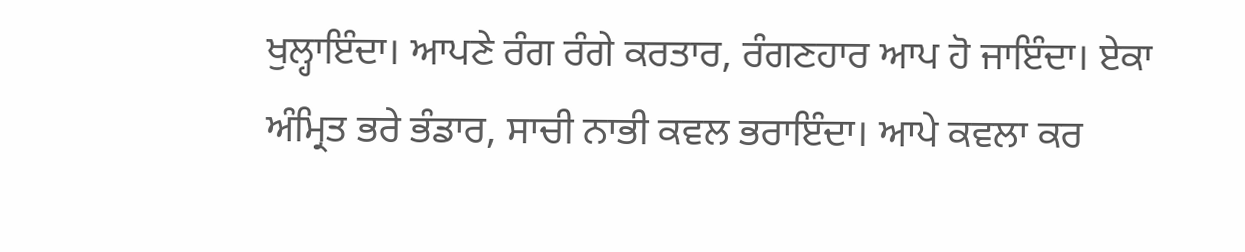ਖੁਲ੍ਹਾਇੰਦਾ। ਆਪਣੇ ਰੰਗ ਰੰਗੇ ਕਰਤਾਰ, ਰੰਗਣਹਾਰ ਆਪ ਹੋ ਜਾਇੰਦਾ। ਏਕਾ ਅੰਮ੍ਰਿਤ ਭਰੇ ਭੰਡਾਰ, ਸਾਚੀ ਨਾਭੀ ਕਵਲ ਭਰਾਇੰਦਾ। ਆਪੇ ਕਵਲਾ ਕਰ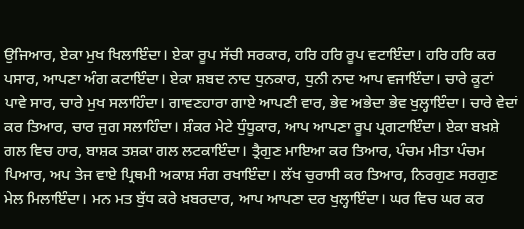ਉਜਿਆਰ, ਏਕਾ ਮੁਖ ਖਿਲਾਇੰਦਾ। ਏਕਾ ਰੂਪ ਸੱਚੀ ਸਰਕਾਰ, ਹਰਿ ਹਰਿ ਰੂਪ ਵਟਾਇੰਦਾ। ਹਰਿ ਹਰਿ ਕਰ ਪਸਾਰ, ਆਪਣਾ ਅੰਗ ਕਟਾਇੰਦਾ। ਏਕਾ ਸ਼ਬਦ ਨਾਦ ਧੁਨਕਾਰ, ਧੁਨੀ ਨਾਦ ਆਪ ਵਜਾਇੰਦਾ। ਚਾਰੇ ਕੂਟਾਂ ਪਾਵੇ ਸਾਰ, ਚਾਰੇ ਮੁਖ ਸਲਾਹਿੰਦਾ। ਗਾਵਣਹਾਰਾ ਗਾਏ ਆਪਣੀ ਵਾਰ, ਭੇਵ ਅਭੇਦਾ ਭੇਵ ਖੁਲ੍ਹਾਇੰਦਾ। ਚਾਰੇ ਵੇਦਾਂ ਕਰ ਤਿਆਰ, ਚਾਰ ਜੁਗ ਸਲਾਹਿੰਦਾ। ਸ਼ੰਕਰ ਮੇਟੇ ਧੁੰਧੂਕਾਰ, ਆਪ ਆਪਣਾ ਰੂਪ ਪ੍ਰਗਟਾਇੰਦਾ। ਏਕਾ ਬਖ਼ਸ਼ੇ ਗਲ ਵਿਚ ਹਾਰ, ਬਾਸ਼ਕ ਤਸ਼ਕਾ ਗਲ ਲਟਕਾਇੰਦਾ। ਤ੍ਰੈਗੁਣ ਮਾਇਆ ਕਰ ਤਿਆਰ, ਪੰਚਮ ਮੀਤਾ ਪੰਚਮ ਪਿਆਰ, ਅਪ ਤੇਜ ਵਾਏ ਪ੍ਰਿਥਮੀ ਅਕਾਸ਼ ਸੰਗ ਰਖਾਇੰਦਾ। ਲੱਖ ਚੁਰਾਸੀ ਕਰ ਤਿਆਰ, ਨਿਰਗੁਣ ਸਰਗੁਣ ਮੇਲ ਮਿਲਾਇੰਦਾ। ਮਨ ਮਤ ਬੁੱਧ ਕਰੇ ਖ਼ਬਰਦਾਰ, ਆਪ ਆਪਣਾ ਦਰ ਖੁਲ੍ਹਾਇੰਦਾ। ਘਰ ਵਿਚ ਘਰ ਕਰ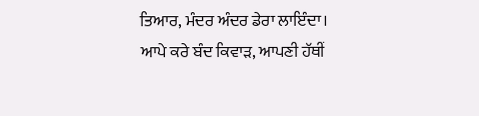ਤਿਆਰ, ਮੰਦਰ ਅੰਦਰ ਡੇਰਾ ਲਾਇੰਦਾ। ਆਪੇ ਕਰੇ ਬੰਦ ਕਿਵਾੜ, ਆਪਣੀ ਹੱਥੀਂ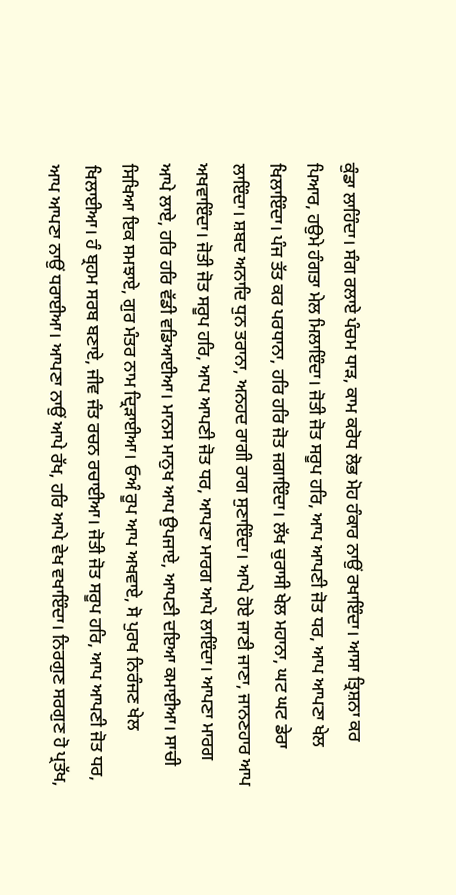ਕੁੰਡਾ ਲਾਹਿੰਦਾ। ਸੰਗ ਰਲਾਏ ਪੰਚਮ ਧਾੜ, ਕਾਮ ਕਰੋਧ ਲੋਭ ਮੋਹ ਹੰਕਾਰ ਨਾਉਂ ਰਖਾਇੰਦਾ। ਆਸਾ ਤ੍ਰਿਸ਼ਨਾ ਕਰ ਪਿਆਰ, ਹਉਮੇ ਹੰਗਤਾ ਮੇਲ ਮਿਲਾਇੰਦਾ। ਜੋਤੀ ਜੋਤ ਸਰੂਪ ਹਰਿ, ਆਪ ਆਪਣੀ ਜੋਤ ਧਰ, ਆਪ ਆਪਣਾ ਖੇਲ ਖਿਲਾਇੰਦਾ। ਪੰਜ ਤੱਤ ਕਰ ਪਰਧਾਨਾ, ਹਰਿ ਹਰਿ ਜੋਤ ਜਗਾਇੰਦਾ। ਲੱਖ ਚੁਰਾਸੀ ਖੇਲ ਮਹਾਨਾ, ਘਟ ਘਟ ਡੇਰਾ ਲਾਇੰਦਾ। ਸ਼ਬਦ ਅਨਾਦਿ ਧੁਨ ਤਰਾਨਾ, ਅਨਹਦ ਰਾਗੀ ਰਾਗ ਸੁਣਾਇੰਦਾ। ਆਪੇ ਹੋਏ ਜਾਣੀ ਜਾਣਾ, ਜਾਨਣਹਾਰ ਆਪ ਅਖਵਾਇੰਦਾ। ਜੋਤੀ ਜੋਤ ਸਰੂਪ ਹਰਿ, ਆਪ ਆਪਣੀ ਜੋਤ ਧਰ, ਆਪਣਾ ਮਾਰਗ ਆਪੇ ਲਾਇੰਦਾ। ਆਪਣਾ ਮਾਰਗ ਆਪੇ ਲਾਏ, ਹਰਿ ਹਰਿ ਵੱਡੀ ਵਡਿਆਈਆ। ਮਾਨਸ ਮਾਨੁਖ ਆਪ ਉਪਜਾਏ, ਆਪਣੀ ਦਇਆ ਕਮਾਈਆ। ਸਾਚੀ ਸਿਖਿਆ ਇਕ ਸਮਝਾਏ, ਗੁਰ ਮੰਤਰ ਨਾਮ ਦ੍ਰਿੜਾਈਆ। ਓਅੰ ਰੂਪ ਆਪ ਅਖਵਾਏ, ਸੋ ਪੁਰਖ ਨਿਰੰਜਣ ਖੇਲ ਖਿਲਾਈਆ। ਹੰ ਬ੍ਰਹਮ ਸਰਬ ਬਣਾਏ, ਜੀਵ ਜੰਤ ਰਚਨ ਰਚਾਈਆ। ਜੋਤੀ ਜੋਤ ਸਰੂਪ ਹਰਿ, ਆਪ ਆਪਣੀ ਜੋਤ ਧਰ, ਆਪ ਆਪਣਾ ਨਾਉਂ ਧਰਾਈਆ। ਆਪਣਾ ਨਾਉਂ ਆਪੇ ਰੱਖ, ਹਰਿ ਆਪੇ ਵੇਖ ਵਖਾਇੰਦਾ। ਨਿਰਗੁਣ ਸਰਗੁਣ ਹੋ ਪ੍ਰਤੱਖ,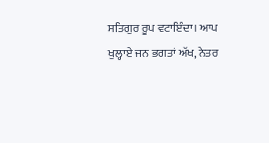ਸਤਿਗੁਰ ਰੂਪ ਵਟਾਇੰਦਾ। ਆਪ ਖੁਲ੍ਹਾਏ ਜਨ ਭਗਤਾਂ ਅੱਖ, ਨੇਤਰ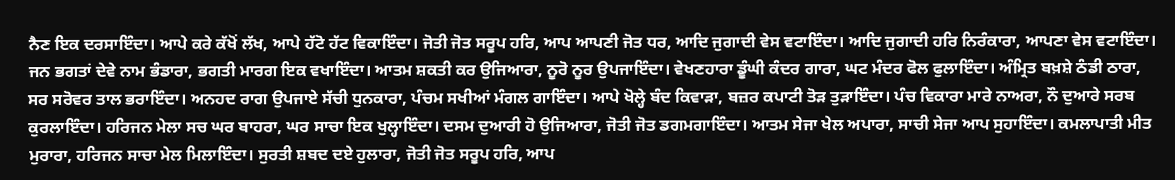ਨੈਣ ਇਕ ਦਰਸਾਇੰਦਾ। ਆਪੇ ਕਰੇ ਕੱਖੋਂ ਲੱਖ, ਆਪੇ ਹੱਟੋ ਹੱਟ ਵਿਕਾਇੰਦਾ। ਜੋਤੀ ਜੋਤ ਸਰੂਪ ਹਰਿ, ਆਪ ਆਪਣੀ ਜੋਤ ਧਰ, ਆਦਿ ਜੁਗਾਦੀ ਵੇਸ ਵਟਾਇੰਦਾ। ਆਦਿ ਜੁਗਾਦੀ ਹਰਿ ਨਿਰੰਕਾਰਾ, ਆਪਣਾ ਵੇਸ ਵਟਾਇੰਦਾ। ਜਨ ਭਗਤਾਂ ਦੇਵੇ ਨਾਮ ਭੰਡਾਰਾ, ਭਗਤੀ ਮਾਰਗ ਇਕ ਵਖਾਇੰਦਾ। ਆਤਮ ਸ਼ਕਤੀ ਕਰ ਉਜਿਆਰਾ, ਨੂਰੋ ਨੂਰ ਉਪਜਾਇੰਦਾ। ਵੇਖਣਹਾਰਾ ਡੂੰਘੀ ਕੰਦਰ ਗਾਰਾ, ਘਟ ਮੰਦਰ ਫੋਲ ਫੁਲਾਇੰਦਾ। ਅੰਮ੍ਰਿਤ ਬਖ਼ਸ਼ੇ ਠੰਡੀ ਠਾਰਾ, ਸਰ ਸਰੋਵਰ ਤਾਲ ਭਰਾਇੰਦਾ। ਅਨਹਦ ਰਾਗ ਉਪਜਾਏ ਸੱਚੀ ਧੁਨਕਾਰਾ, ਪੰਚਮ ਸਖੀਆਂ ਮੰਗਲ ਗਾਇੰਦਾ। ਆਪੇ ਖੋਲ੍ਹੇ ਬੰਦ ਕਿਵਾੜਾ, ਬਜ਼ਰ ਕਪਾਟੀ ਤੋੜ ਤੁੜਾਇੰਦਾ। ਪੰਚ ਵਿਕਾਰਾ ਮਾਰੇ ਨਾਅਰਾ, ਨੌ ਦੁਆਰੇ ਸਰਬ ਕੁਰਲਾਇੰਦਾ। ਹਰਿਜਨ ਮੇਲਾ ਸਚ ਘਰ ਬਾਹਰਾ, ਘਰ ਸਾਚਾ ਇਕ ਖੁਲ੍ਹਾਇੰਦਾ। ਦਸਮ ਦੁਆਰੀ ਹੋ ਉਜਿਆਰਾ, ਜੋਤੀ ਜੋਤ ਡਗਮਗਾਇੰਦਾ। ਆਤਮ ਸੇਜਾ ਖੇਲ ਅਪਾਰਾ, ਸਾਚੀ ਸੇਜਾ ਆਪ ਸੁਹਾਇੰਦਾ। ਕਮਲਾਪਾਤੀ ਮੀਤ ਮੁਰਾਰਾ, ਹਰਿਜਨ ਸਾਚਾ ਮੇਲ ਮਿਲਾਇੰਦਾ। ਸੁਰਤੀ ਸ਼ਬਦ ਦਏ ਹੁਲਾਰਾ, ਜੋਤੀ ਜੋਤ ਸਰੂਪ ਹਰਿ, ਆਪ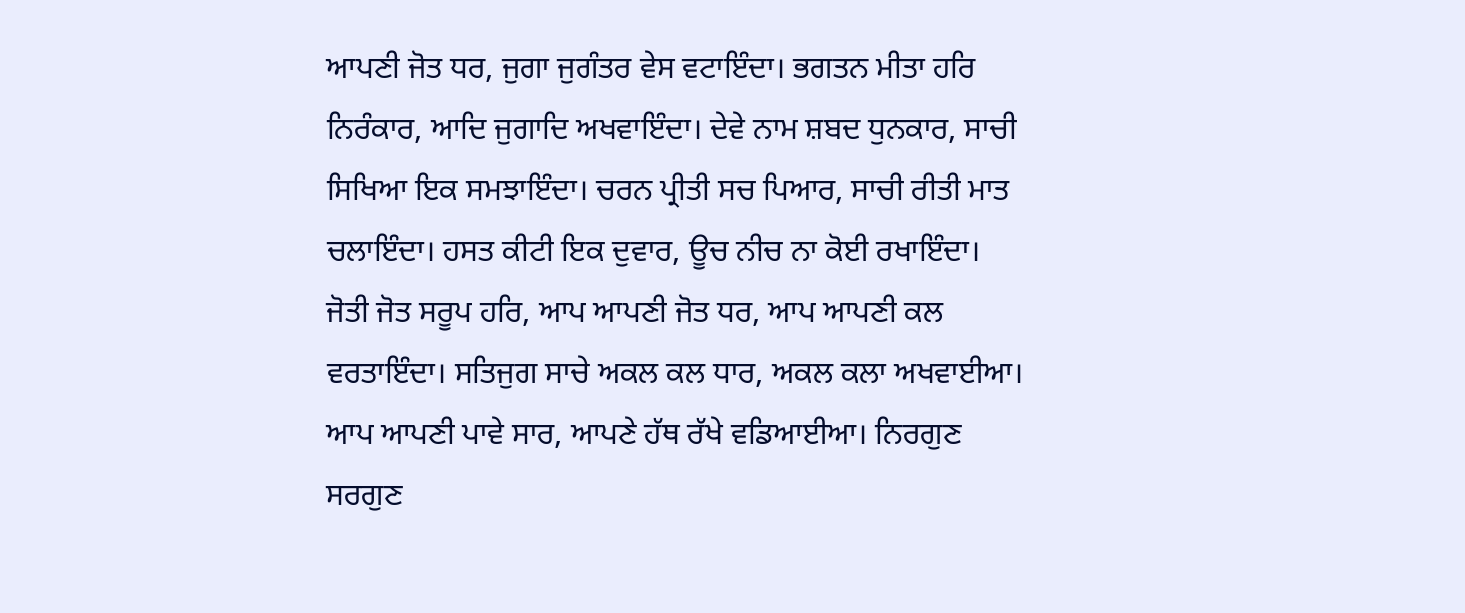ਆਪਣੀ ਜੋਤ ਧਰ, ਜੁਗਾ ਜੁਗੰਤਰ ਵੇਸ ਵਟਾਇੰਦਾ। ਭਗਤਨ ਮੀਤਾ ਹਰਿ ਨਿਰੰਕਾਰ, ਆਦਿ ਜੁਗਾਦਿ ਅਖਵਾਇੰਦਾ। ਦੇਵੇ ਨਾਮ ਸ਼ਬਦ ਧੁਨਕਾਰ, ਸਾਚੀ ਸਿਖਿਆ ਇਕ ਸਮਝਾਇੰਦਾ। ਚਰਨ ਪ੍ਰੀਤੀ ਸਚ ਪਿਆਰ, ਸਾਚੀ ਰੀਤੀ ਮਾਤ ਚਲਾਇੰਦਾ। ਹਸਤ ਕੀਟੀ ਇਕ ਦੁਵਾਰ, ਊਚ ਨੀਚ ਨਾ ਕੋਈ ਰਖਾਇੰਦਾ। ਜੋਤੀ ਜੋਤ ਸਰੂਪ ਹਰਿ, ਆਪ ਆਪਣੀ ਜੋਤ ਧਰ, ਆਪ ਆਪਣੀ ਕਲ ਵਰਤਾਇੰਦਾ। ਸਤਿਜੁਗ ਸਾਚੇ ਅਕਲ ਕਲ ਧਾਰ, ਅਕਲ ਕਲਾ ਅਖਵਾਈਆ। ਆਪ ਆਪਣੀ ਪਾਵੇ ਸਾਰ, ਆਪਣੇ ਹੱਥ ਰੱਖੇ ਵਡਿਆਈਆ। ਨਿਰਗੁਣ ਸਰਗੁਣ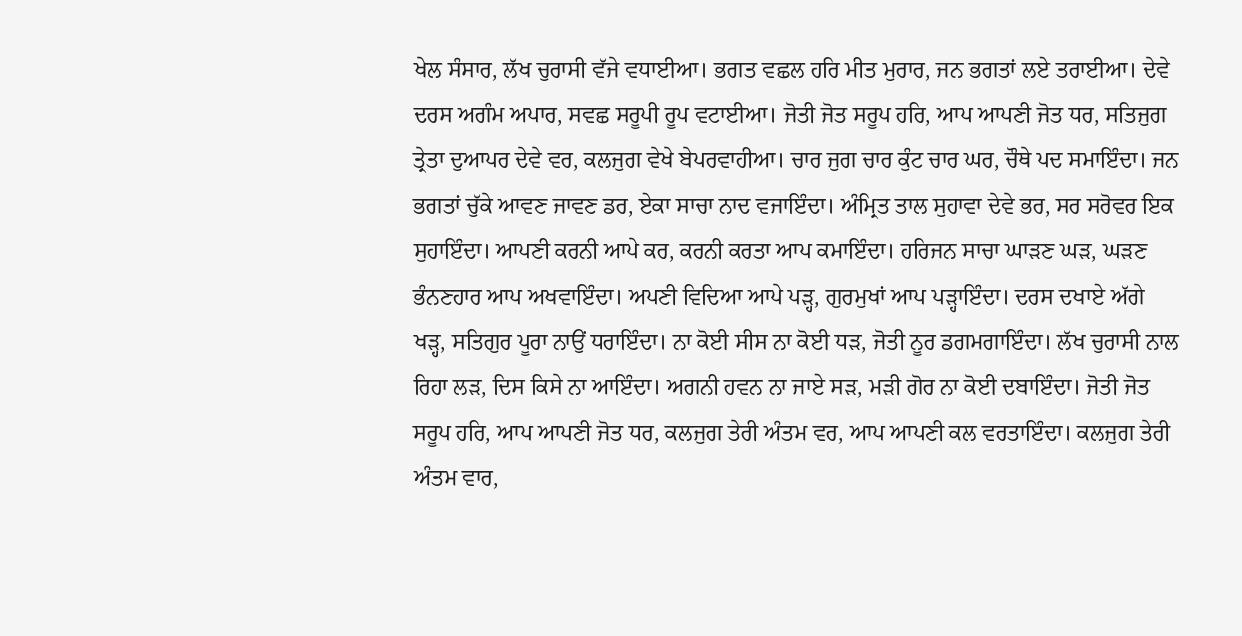ਖੇਲ ਸੰਸਾਰ, ਲੱਖ ਚੁਰਾਸੀ ਵੱਜੇ ਵਧਾਈਆ। ਭਗਤ ਵਛਲ ਹਰਿ ਮੀਤ ਮੁਰਾਰ, ਜਨ ਭਗਤਾਂ ਲਏ ਤਰਾਈਆ। ਦੇਵੇ ਦਰਸ ਅਗੰਮ ਅਪਾਰ, ਸਵਛ ਸਰੂਪੀ ਰੂਪ ਵਟਾਈਆ। ਜੋਤੀ ਜੋਤ ਸਰੂਪ ਹਰਿ, ਆਪ ਆਪਣੀ ਜੋਤ ਧਰ, ਸਤਿਜੁਗ ਤ੍ਰੇਤਾ ਦੁਆਪਰ ਦੇਵੇ ਵਰ, ਕਲਜੁਗ ਵੇਖੇ ਬੇਪਰਵਾਹੀਆ। ਚਾਰ ਜੁਗ ਚਾਰ ਕੁੰਟ ਚਾਰ ਘਰ, ਚੌਥੇ ਪਦ ਸਮਾਇੰਦਾ। ਜਨ ਭਗਤਾਂ ਚੁੱਕੇ ਆਵਣ ਜਾਵਣ ਡਰ, ਏਕਾ ਸਾਚਾ ਨਾਦ ਵਜਾਇੰਦਾ। ਅੰਮ੍ਰਿਤ ਤਾਲ ਸੁਹਾਵਾ ਦੇਵੇ ਭਰ, ਸਰ ਸਰੋਵਰ ਇਕ ਸੁਹਾਇੰਦਾ। ਆਪਣੀ ਕਰਨੀ ਆਪੇ ਕਰ, ਕਰਨੀ ਕਰਤਾ ਆਪ ਕਮਾਇੰਦਾ। ਹਰਿਜਨ ਸਾਚਾ ਘਾੜਣ ਘੜ, ਘੜਣ ਭੰਨਣਹਾਰ ਆਪ ਅਖਵਾਇੰਦਾ। ਅਪਣੀ ਵਿਦਿਆ ਆਪੇ ਪੜ੍ਹ, ਗੁਰਮੁਖਾਂ ਆਪ ਪੜ੍ਹਾਇੰਦਾ। ਦਰਸ ਦਖਾਏ ਅੱਗੇ ਖੜ੍ਹ, ਸਤਿਗੁਰ ਪੂਰਾ ਨਾਉਂ ਧਰਾਇੰਦਾ। ਨਾ ਕੋਈ ਸੀਸ ਨਾ ਕੋਈ ਧੜ, ਜੋਤੀ ਨੂਰ ਡਗਮਗਾਇੰਦਾ। ਲੱਖ ਚੁਰਾਸੀ ਨਾਲ ਰਿਹਾ ਲੜ, ਦਿਸ ਕਿਸੇ ਨਾ ਆਇੰਦਾ। ਅਗਨੀ ਹਵਨ ਨਾ ਜਾਏ ਸੜ, ਮੜੀ ਗੋਰ ਨਾ ਕੋਈ ਦਬਾਇੰਦਾ। ਜੋਤੀ ਜੋਤ ਸਰੂਪ ਹਰਿ, ਆਪ ਆਪਣੀ ਜੋਤ ਧਰ, ਕਲਜੁਗ ਤੇਰੀ ਅੰਤਮ ਵਰ, ਆਪ ਆਪਣੀ ਕਲ ਵਰਤਾਇੰਦਾ। ਕਲਜੁਗ ਤੇਰੀ ਅੰਤਮ ਵਾਰ,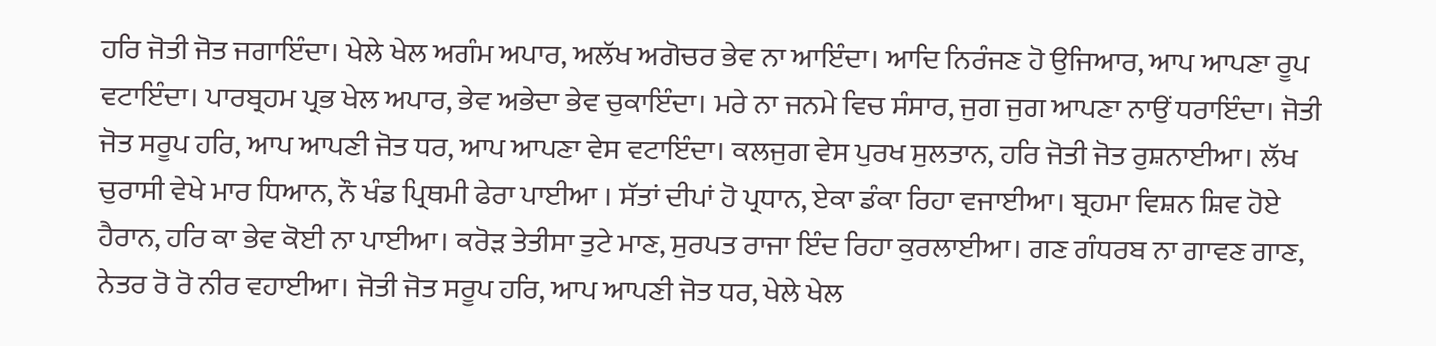ਹਰਿ ਜੋਤੀ ਜੋਤ ਜਗਾਇੰਦਾ। ਖੇਲੇ ਖੇਲ ਅਗੰਮ ਅਪਾਰ, ਅਲੱਖ ਅਗੋਚਰ ਭੇਵ ਨਾ ਆਇੰਦਾ। ਆਦਿ ਨਿਰੰਜਣ ਹੋ ਉਜਿਆਰ, ਆਪ ਆਪਣਾ ਰੂਪ ਵਟਾਇੰਦਾ। ਪਾਰਬ੍ਰਹਮ ਪ੍ਰਭ ਖੇਲ ਅਪਾਰ, ਭੇਵ ਅਭੇਦਾ ਭੇਵ ਚੁਕਾਇੰਦਾ। ਮਰੇ ਨਾ ਜਨਮੇ ਵਿਚ ਸੰਸਾਰ, ਜੁਗ ਜੁਗ ਆਪਣਾ ਨਾਉਂ ਧਰਾਇੰਦਾ। ਜੋਤੀ ਜੋਤ ਸਰੂਪ ਹਰਿ, ਆਪ ਆਪਣੀ ਜੋਤ ਧਰ, ਆਪ ਆਪਣਾ ਵੇਸ ਵਟਾਇੰਦਾ। ਕਲਜੁਗ ਵੇਸ ਪੁਰਖ ਸੁਲਤਾਨ, ਹਰਿ ਜੋਤੀ ਜੋਤ ਰੁਸ਼ਨਾਈਆ। ਲੱਖ ਚੁਰਾਸੀ ਵੇਖੇ ਮਾਰ ਧਿਆਨ, ਨੌ ਖੰਡ ਪ੍ਰਿਥਮੀ ਫੇਰਾ ਪਾਈਆ । ਸੱਤਾਂ ਦੀਪਾਂ ਹੋ ਪ੍ਰਧਾਨ, ਏਕਾ ਡੰਕਾ ਰਿਹਾ ਵਜਾਈਆ। ਬ੍ਰਹਮਾ ਵਿਸ਼ਨ ਸ਼ਿਵ ਹੋਏ ਹੈਰਾਨ, ਹਰਿ ਕਾ ਭੇਵ ਕੋਈ ਨਾ ਪਾਈਆ। ਕਰੋੜ ਤੇਤੀਸਾ ਤੁਟੇ ਮਾਣ, ਸੁਰਪਤ ਰਾਜਾ ਇੰਦ ਰਿਹਾ ਕੁਰਲਾਈਆ। ਗਣ ਗੰਧਰਬ ਨਾ ਗਾਵਣ ਗਾਣ, ਨੇਤਰ ਰੋ ਰੋ ਨੀਰ ਵਹਾਈਆ। ਜੋਤੀ ਜੋਤ ਸਰੂਪ ਹਰਿ, ਆਪ ਆਪਣੀ ਜੋਤ ਧਰ, ਖੇਲੇ ਖੇਲ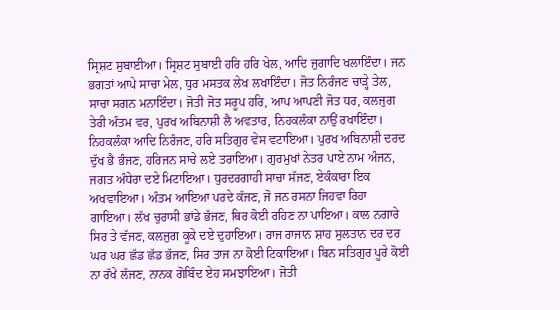ਸ੍ਰਿਸ਼ਟ ਸੁਬਾਈਆ। ਸ੍ਰਿਸ਼ਟ ਸੁਬਾਈ ਹਰਿ ਹਰਿ ਖੇਲ, ਆਦਿ ਜੁਗਾਦਿ ਖਲਾਇੰਦਾ। ਜਨ ਭਗਤਾਂ ਆਪੇ ਸਾਚਾ ਮੇਲ, ਧੁਰ ਮਸਤਕ ਲੇਖ ਲਖਾਇੰਦਾ। ਜੋਤ ਨਿਰੰਜਣ ਚਾੜ੍ਹੇ ਤੇਲ, ਸਾਚਾ ਸਗਨ ਮਨਾਇੰਦਾ। ਜੋਤੀ ਜੋਤ ਸਰੂਪ ਹਰਿ, ਆਪ ਆਪਣੀ ਜੋਤ ਧਰ, ਕਲਜੁਗ ਤੇਰੀ ਅੰਤਮ ਵਰ, ਪੁਰਖ ਅਬਿਨਾਸ਼ੀ ਲੈ ਅਵਤਾਰ, ਨਿਹਕਲੰਕਾ ਨਾਉਂ ਰਖਾਇੰਦਾ। ਨਿਹਕਲੰਕਾ ਆਦਿ ਨਿਰੰਜਣ, ਹਰਿ ਸਤਿਗੁਰ ਵੇਸ ਵਟਾਇਆ। ਪੁਰਖ ਅਬਿਨਾਸ਼ੀ ਦਰਦ ਦੁੱਖ ਭੈ ਭੰਜਣ, ਹਰਿਜਨ ਸਾਚੇ ਲਏ ਤਰਾਇਆ। ਗੁਰਮੁਖਾਂ ਨੇਤਰ ਪਾਏ ਨਾਮ ਅੰਜਨ, ਜਗਤ ਅੰਧੇਰਾ ਦਏ ਮਿਟਾਇਆ। ਧੁਰਦਰਗਾਹੀ ਸਾਚਾ ਸੱਜਣ, ਏਕੰਕਾਰਾ ਇਕ ਅਖਵਾਇਆ। ਅੰਤਮ ਆਇਆ ਪਰਦੇ ਕੱਜਣ, ਜੋ ਜਨ ਰਸਨਾ ਜਿਹਵਾ ਰਿਹਾ ਗਾਇਆ। ਲੱਖ ਚੁਰਾਸੀ ਭਾਂਡੇ ਭੱਜਣ, ਥਿਰ ਕੋਈ ਰਹਿਣ ਨਾ ਪਾਇਆ। ਕਾਲ ਨਗਾਰੇ ਸਿਰ ਤੇ ਵੱਜਣ, ਕਲਜੁਗ ਕੂਕੇ ਦਏ ਦੁਹਾਇਆ। ਰਾਜ ਰਾਜਾਨ ਸ਼ਾਹ ਸੁਲਤਾਨ ਦਰ ਦਰ ਘਰ ਘਰ ਛੱਡ ਛੱਡ ਭੱਜਣ, ਸਿਰ ਤਾਜ ਨਾ ਕੋਈ ਟਿਕਾਇਆ। ਬਿਨ ਸਤਿਗੁਰ ਪੂਰੇ ਕੋਈ ਨਾ ਰੱਖੇ ਲੱਜਣ, ਨਾਨਕ ਗੋਬਿੰਦ ਏਹ ਸਮਝਾਇਆ। ਜੋਤੀ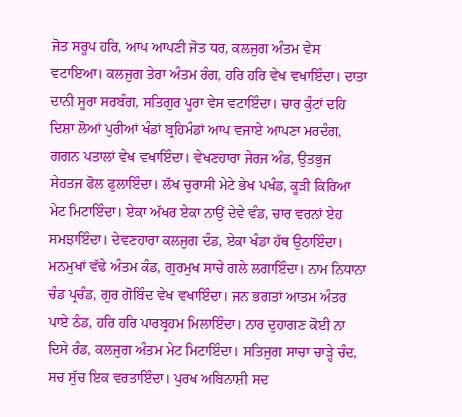ਜੋਤ ਸਰੂਪ ਹਰਿ, ਆਪ ਆਪਣੀ ਜੋਤ ਧਰ, ਕਲਜੁਗ ਅੰਤਮ ਵੇਸ ਵਟਾਇਆ। ਕਲਜੁਗ ਤੇਰਾ ਅੰਤਮ ਰੰਗ, ਹਰਿ ਹਰਿ ਵੇਖ ਵਖਾਇੰਦਾ। ਦਾਤਾ ਦਾਨੀ ਸੂਰਾ ਸਰਬੰਗ, ਸਤਿਗੁਰ ਪੂਰਾ ਵੇਸ ਵਟਾਇੰਦਾ। ਚਾਰ ਕੁੰਟਾਂ ਦਹਿ ਦਿਸ਼ਾ ਲੋਆਂ ਪੁਰੀਆਂ ਖੰਡਾਂ ਬ੍ਰਹਿਮੰਡਾਂ ਆਪ ਵਜਾਏ ਆਪਣਾ ਮਰਦੰਗ, ਗਗਨ ਪਤਾਲਾਂ ਵੇਖ ਵਖਾਇੰਦਾ। ਵੇਖਣਹਾਰਾ ਜੇਰਜ ਅੰਡ, ਉਤਭੁਜ ਸੇਹਤਜ ਫੋਲ ਫੁਲਾਇੰਦਾ। ਲੱਖ ਚੁਰਾਸੀ ਮੇਟੇ ਭੇਖ ਪਖੰਡ, ਕੂੜੀ ਕਿਰਿਆ ਮੇਟ ਮਿਟਾਇੰਦਾ। ਏਕਾ ਅੱਖਰ ਏਕਾ ਨਾਉਂ ਦੇਵੇ ਵੰਡ, ਚਾਰ ਵਰਨਾਂ ਏਹ ਸਮਝਾਇੰਦਾ। ਦੇਵਣਹਾਰਾ ਕਲਜੁਗ ਦੰਡ, ਏਕਾ ਖੰਡਾ ਹੱਥ ਉਠਾਇੰਦਾ। ਮਨਮੁਖਾਂ ਵੱਢੇ ਅੰਤਮ ਕੰਡ, ਗੁਰਮੁਖ ਸਾਚੇ ਗਲੇ ਲਗਾਇੰਦਾ। ਨਾਮ ਨਿਧਾਨਾ ਚੰਡ ਪ੍ਰਚੰਡ, ਗੁਰ ਗੋਬਿੰਦ ਵੇਖ ਵਖਾਇੰਦਾ। ਜਨ ਭਗਤਾਂ ਆਤਮ ਅੰਤਰ ਪਾਏ ਠੰਡ, ਹਰਿ ਹਰਿ ਪਾਰਬ੍ਰਹਮ ਮਿਲਾਇੰਦਾ। ਨਾਰ ਦੁਹਾਗਣ ਕੋਈ ਨਾ ਦਿਸੇ ਰੰਡ, ਕਲਜੁਗ ਅੰਤਮ ਮੇਟ ਮਿਟਾਇੰਦਾ। ਸਤਿਜੁਗ ਸਾਚਾ ਚਾੜ੍ਹੇ ਚੰਦ, ਸਚ ਸੁੱਚ ਇਕ ਵਰਤਾਇੰਦਾ। ਪੁਰਖ ਅਬਿਨਾਸ਼ੀ ਸਦ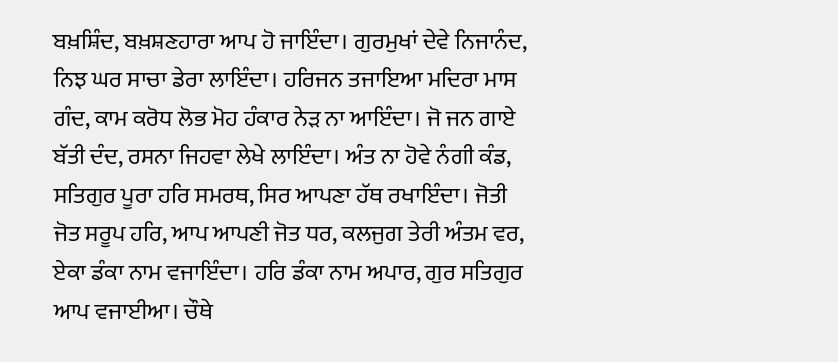ਬਖ਼ਸ਼ਿੰਦ, ਬਖ਼ਸ਼ਣਹਾਰਾ ਆਪ ਹੋ ਜਾਇੰਦਾ। ਗੁਰਮੁਖਾਂ ਦੇਵੇ ਨਿਜਾਨੰਦ, ਨਿਝ ਘਰ ਸਾਚਾ ਡੇਰਾ ਲਾਇੰਦਾ। ਹਰਿਜਨ ਤਜਾਇਆ ਮਦਿਰਾ ਮਾਸ ਗੰਦ, ਕਾਮ ਕਰੋਧ ਲੋਭ ਮੋਹ ਹੰਕਾਰ ਨੇੜ ਨਾ ਆਇੰਦਾ। ਜੋ ਜਨ ਗਾਏ ਬੱਤੀ ਦੰਦ, ਰਸਨਾ ਜਿਹਵਾ ਲੇਖੇ ਲਾਇੰਦਾ। ਅੰਤ ਨਾ ਹੋਵੇ ਨੰਗੀ ਕੰਡ, ਸਤਿਗੁਰ ਪੂਰਾ ਹਰਿ ਸਮਰਥ, ਸਿਰ ਆਪਣਾ ਹੱਥ ਰਖਾਇੰਦਾ। ਜੋਤੀ ਜੋਤ ਸਰੂਪ ਹਰਿ, ਆਪ ਆਪਣੀ ਜੋਤ ਧਰ, ਕਲਜੁਗ ਤੇਰੀ ਅੰਤਮ ਵਰ, ਏਕਾ ਡੰਕਾ ਨਾਮ ਵਜਾਇੰਦਾ। ਹਰਿ ਡੰਕਾ ਨਾਮ ਅਪਾਰ, ਗੁਰ ਸਤਿਗੁਰ ਆਪ ਵਜਾਈਆ। ਚੌਥੇ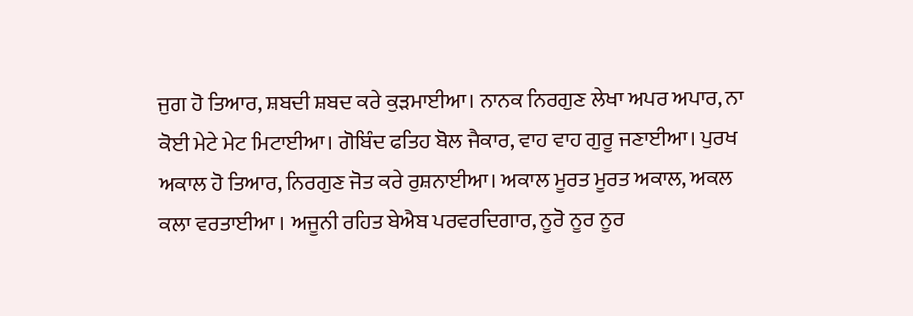ਜੁਗ ਹੋ ਤਿਆਰ, ਸ਼ਬਦੀ ਸ਼ਬਦ ਕਰੇ ਕੁੜਮਾਈਆ। ਨਾਨਕ ਨਿਰਗੁਣ ਲੇਖਾ ਅਪਰ ਅਪਾਰ, ਨਾ ਕੋਈ ਮੇਟੇ ਮੇਟ ਮਿਟਾਈਆ। ਗੋਬਿੰਦ ਫਤਿਹ ਬੋਲ ਜੈਕਾਰ, ਵਾਹ ਵਾਹ ਗੁਰੂ ਜਣਾਈਆ। ਪੁਰਖ ਅਕਾਲ ਹੋ ਤਿਆਰ, ਨਿਰਗੁਣ ਜੋਤ ਕਰੇ ਰੁਸ਼ਨਾਈਆ। ਅਕਾਲ ਮੂਰਤ ਮੂਰਤ ਅਕਾਲ, ਅਕਲ ਕਲਾ ਵਰਤਾਈਆ । ਅਜੂਨੀ ਰਹਿਤ ਬੇਐਬ ਪਰਵਰਦਿਗਾਰ, ਨੂਰੋ ਨੂਰ ਨੂਰ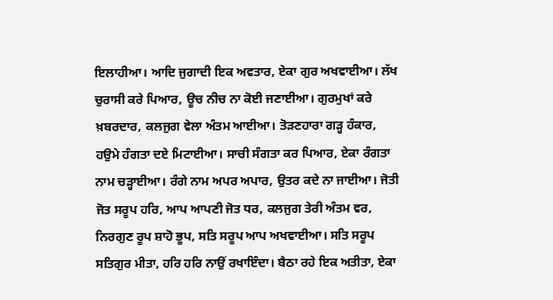ਇਲਾਹੀਆ। ਆਦਿ ਜੁਗਾਦੀ ਇਕ ਅਵਤਾਰ, ਏਕਾ ਗੁਰ ਅਖਵਾਈਆ। ਲੱਖ ਚੁਰਾਸੀ ਕਰੇ ਪਿਆਰ, ਊਚ ਨੀਚ ਨਾ ਕੋਈ ਜਣਾਈਆ। ਗੁਰਮੁਖਾਂ ਕਰੇ ਖ਼ਬਰਦਾਰ, ਕਲਜੁਗ ਵੇਲਾ ਅੰਤਮ ਆਈਆ। ਤੋੜਣਹਾਰਾ ਗੜ੍ਹ ਹੰਕਾਰ, ਹਉਮੇ ਹੰਗਤਾ ਦਏ ਮਿਟਾਈਆ। ਸਾਚੀ ਸੰਗਤਾ ਕਰ ਪਿਆਰ, ਏਕਾ ਰੰਗਤਾ ਨਾਮ ਚੜ੍ਹਾਈਆ। ਰੰਗੇ ਨਾਮ ਅਪਰ ਅਪਾਰ, ਉਤਰ ਕਦੇ ਨਾ ਜਾਈਆ। ਜੋਤੀ ਜੋਤ ਸਰੂਪ ਹਰਿ, ਆਪ ਆਪਣੀ ਜੋਤ ਧਰ, ਕਲਜੁਗ ਤੇਰੀ ਅੰਤਮ ਵਰ, ਨਿਰਗੁਣ ਰੂਪ ਸ਼ਾਹੋ ਭੂਪ, ਸਤਿ ਸਰੂਪ ਆਪ ਅਖਵਾਈਆ। ਸਤਿ ਸਰੂਪ ਸਤਿਗੁਰ ਮੀਤਾ, ਹਰਿ ਹਰਿ ਨਾਉਂ ਰਖਾਇੰਦਾ। ਬੈਠਾ ਰਹੇ ਇਕ ਅਤੀਤਾ, ਏਕਾ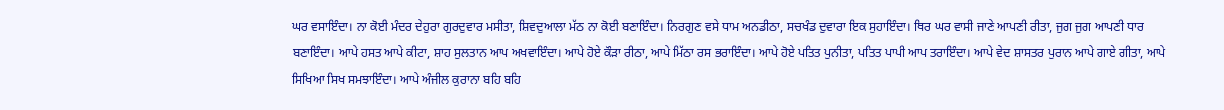ਘਰ ਵਸਾਇੰਦਾ। ਨਾ ਕੋਈ ਮੰਦਰ ਦੇਹੁਰਾ ਗੁਰਦੁਵਾਰ ਮਸੀਤਾ, ਸ਼ਿਵਦੁਆਲਾ ਮੱਠ ਨਾ ਕੋਈ ਬਣਾਇੰਦਾ। ਨਿਰਗੁਣ ਵਸੇ ਧਾਮ ਅਨਡੀਠਾ, ਸਚਖੰਡ ਦੁਵਾਰਾ ਇਕ ਸੁਹਾਇੰਦਾ। ਥਿਰ ਘਰ ਵਾਸੀ ਜਾਣੇ ਆਪਣੀ ਰੀਤਾ, ਜੁਗ ਜੁਗ ਆਪਣੀ ਧਾਰ ਬਣਾਇੰਦਾ। ਆਪੇ ਹਸਤ ਆਪੇ ਕੀਟਾ, ਸ਼ਾਹ ਸੁਲਤਾਨ ਆਪ ਅਖਵਾਇੰਦਾ। ਆਪੇ ਹੋਏ ਕੌੜਾ ਰੀਠਾ, ਆਪੇ ਮਿੱਠਾ ਰਸ ਭਰਾਇੰਦਾ। ਆਪੇ ਹੋਏ ਪਤਿਤ ਪੁਨੀਤਾ, ਪਤਿਤ ਪਾਪੀ ਆਪ ਤਰਾਇੰਦਾ। ਆਪੇ ਵੇਦ ਸ਼ਾਸਤਰ ਪੁਰਾਨ ਆਪੇ ਗਾਏ ਗੀਤਾ, ਆਪੇ ਸਿਖਿਆ ਸਿਖ ਸਮਝਾਇੰਦਾ। ਆਪੇ ਅੰਜੀਲ ਕੁਰਾਨਾ ਬਹਿ ਬਹਿ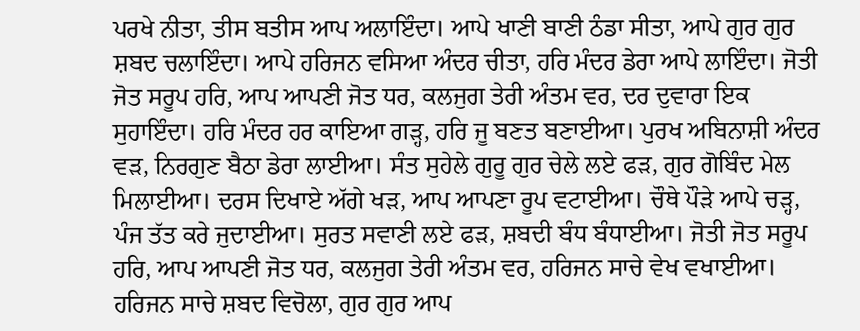ਪਰਖੇ ਨੀਤਾ, ਤੀਸ ਬਤੀਸ ਆਪ ਅਲਾਇੰਦਾ। ਆਪੇ ਖਾਣੀ ਬਾਣੀ ਠੰਡਾ ਸੀਤਾ, ਆਪੇ ਗੁਰ ਗੁਰ ਸ਼ਬਦ ਚਲਾਇੰਦਾ। ਆਪੇ ਹਰਿਜਨ ਵਸਿਆ ਅੰਦਰ ਚੀਤਾ, ਹਰਿ ਮੰਦਰ ਡੇਰਾ ਆਪੇ ਲਾਇੰਦਾ। ਜੋਤੀ ਜੋਤ ਸਰੂਪ ਹਰਿ, ਆਪ ਆਪਣੀ ਜੋਤ ਧਰ, ਕਲਜੁਗ ਤੇਰੀ ਅੰਤਮ ਵਰ, ਦਰ ਦੁਵਾਰਾ ਇਕ ਸੁਹਾਇੰਦਾ। ਹਰਿ ਮੰਦਰ ਹਰ ਕਾਇਆ ਗੜ੍ਹ, ਹਰਿ ਜੂ ਬਣਤ ਬਣਾਈਆ। ਪੁਰਖ ਅਬਿਨਾਸ਼ੀ ਅੰਦਰ ਵੜ, ਨਿਰਗੁਣ ਬੈਠਾ ਡੇਰਾ ਲਾਈਆ। ਸੰਤ ਸੁਹੇਲੇ ਗੁਰੂ ਗੁਰ ਚੇਲੇ ਲਏ ਫੜ, ਗੁਰ ਗੋਬਿੰਦ ਮੇਲ ਮਿਲਾਈਆ। ਦਰਸ ਦਿਖਾਏ ਅੱਗੇ ਖੜ, ਆਪ ਆਪਣਾ ਰੂਪ ਵਟਾਈਆ। ਚੌਥੇ ਪੌੜੇ ਆਪੇ ਚੜ੍ਹ, ਪੰਜ ਤੱਤ ਕਰੇ ਜੁਦਾਈਆ। ਸੁਰਤ ਸਵਾਣੀ ਲਏ ਫੜ, ਸ਼ਬਦੀ ਬੰਧ ਬੰਧਾਈਆ। ਜੋਤੀ ਜੋਤ ਸਰੂਪ ਹਰਿ, ਆਪ ਆਪਣੀ ਜੋਤ ਧਰ, ਕਲਜੁਗ ਤੇਰੀ ਅੰਤਮ ਵਰ, ਹਰਿਜਨ ਸਾਚੇ ਵੇਖ ਵਖਾਈਆ। ਹਰਿਜਨ ਸਾਚੇ ਸ਼ਬਦ ਵਿਚੋਲਾ, ਗੁਰ ਗੁਰ ਆਪ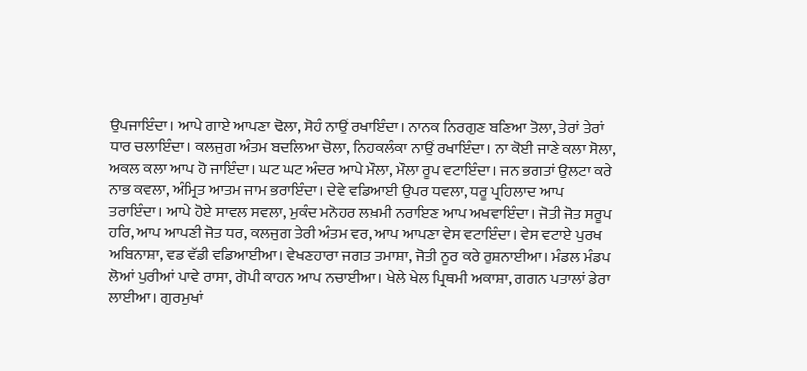ਉਪਜਾਇੰਦਾ। ਆਪੇ ਗਾਏ ਆਪਣਾ ਢੋਲਾ, ਸੋਹੰ ਨਾਉਂ ਰਖਾਇੰਦਾ। ਨਾਨਕ ਨਿਰਗੁਣ ਬਣਿਆ ਤੋਲਾ, ਤੇਰਾਂ ਤੇਰਾਂ ਧਾਰ ਚਲਾਇੰਦਾ। ਕਲਜੁਗ ਅੰਤਮ ਬਦਲਿਆ ਚੋਲਾ, ਨਿਹਕਲੰਕਾ ਨਾਉਂ ਰਖਾਇੰਦਾ। ਨਾ ਕੋਈ ਜਾਣੇ ਕਲਾ ਸੋਲਾ, ਅਕਲ ਕਲਾ ਆਪ ਹੋ ਜਾਇੰਦਾ। ਘਟ ਘਟ ਅੰਦਰ ਆਪੇ ਮੌਲਾ, ਮੌਲਾ ਰੂਪ ਵਟਾਇੰਦਾ। ਜਨ ਭਗਤਾਂ ਉਲਟਾ ਕਰੇ ਨਾਭ ਕਵਲਾ, ਅੰਮ੍ਰਿਤ ਆਤਮ ਜਾਮ ਭਰਾਇੰਦਾ। ਦੇਵੇ ਵਡਿਆਈ ਉਪਰ ਧਵਲਾ, ਧਰੂ ਪ੍ਰਹਿਲਾਦ ਆਪ ਤਰਾਇੰਦਾ। ਆਪੇ ਹੋਏ ਸਾਵਲ ਸਵਲਾ, ਮੁਕੰਦ ਮਨੋਹਰ ਲਖ਼ਮੀ ਨਰਾਇਣ ਆਪ ਅਖਵਾਇੰਦਾ। ਜੋਤੀ ਜੋਤ ਸਰੂਪ ਹਰਿ, ਆਪ ਆਪਣੀ ਜੋਤ ਧਰ, ਕਲਜੁਗ ਤੇਰੀ ਅੰਤਮ ਵਰ, ਆਪ ਆਪਣਾ ਵੇਸ ਵਟਾਇੰਦਾ। ਵੇਸ ਵਟਾਏ ਪੁਰਖ ਅਬਿਨਾਸ਼ਾ, ਵਡ ਵੱਡੀ ਵਡਿਆਈਆ। ਵੇਖਣਹਾਰਾ ਜਗਤ ਤਮਾਸ਼ਾ, ਜੋਤੀ ਨੂਰ ਕਰੇ ਰੁਸ਼ਨਾਈਆ। ਮੰਡਲ ਮੰਡਪ ਲੋਆਂ ਪੁਰੀਆਂ ਪਾਵੇ ਰਾਸਾ, ਗੋਪੀ ਕਾਹਨ ਆਪ ਨਚਾਈਆ। ਖੇਲੇ ਖੇਲ ਪ੍ਰਿਥਮੀ ਅਕਾਸ਼ਾ, ਗਗਨ ਪਤਾਲਾਂ ਡੇਰਾ ਲਾਈਆ। ਗੁਰਮੁਖਾਂ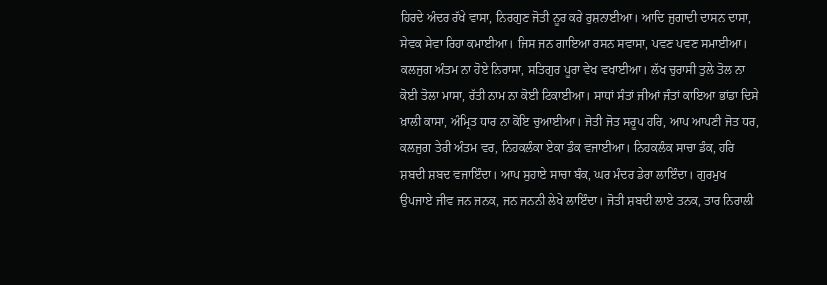ਹਿਰਦੇ ਅੰਦਰ ਰੱਖੇ ਵਾਸਾ, ਨਿਰਗੁਣ ਜੋਤੀ ਨੂਰ ਕਰੇ ਰੁਸ਼ਨਾਈਆ। ਆਦਿ ਜੁਗਾਦੀ ਦਾਸਨ ਦਾਸਾ, ਸੇਵਕ ਸੇਵਾ ਰਿਹਾ ਕਮਾਈਆ। ਜਿਸ ਜਨ ਗਾਇਆ ਰਸਨ ਸਵਾਸਾ, ਪਵਣ ਪਵਣ ਸਮਾਈਆ। ਕਲਜੁਗ ਅੰਤਮ ਨਾ ਹੋਏ ਨਿਰਾਸਾ, ਸਤਿਗੁਰ ਪੂਰਾ ਵੇਖ ਵਖਾਈਆ। ਲੱਖ ਚੁਰਾਸੀ ਤੁਲੇ ਤੋਲ ਨਾ ਕੋਈ ਤੋਲਾ ਮਾਸਾ, ਰੱਤੀ ਨਾਮ ਨਾ ਕੋਈ ਟਿਕਾਈਆ। ਸਾਧਾਂ ਸੰਤਾਂ ਜੀਆਂ ਜੰਤਾਂ ਕਾਇਆ ਭਾਂਡਾ ਦਿਸੇ ਖ਼ਾਲੀ ਕਾਸਾ, ਅੰਮ੍ਰਿਤ ਧਾਰ ਨਾ ਕੋਇ ਚੁਆਈਆ। ਜੋਤੀ ਜੋਤ ਸਰੂਪ ਹਰਿ, ਆਪ ਆਪਣੀ ਜੋਤ ਧਰ, ਕਲਜੁਗ ਤੇਰੀ ਅੰਤਮ ਵਰ, ਨਿਹਕਲੰਕਾ ਏਕਾ ਡੰਕ ਵਜਾਈਆ। ਨਿਹਕਲੰਕ ਸਾਚਾ ਡੰਕ, ਹਰਿ ਸ਼ਬਦੀ ਸ਼ਬਦ ਵਜਾਇੰਦਾ। ਆਪ ਸੁਹਾਏ ਸਾਚਾ ਬੰਕ, ਘਰ ਮੰਦਰ ਡੇਰਾ ਲਾਇੰਦਾ। ਗੁਰਮੁਖ ਉਪਜਾਏ ਜੀਵ ਜਨ ਜਨਕ, ਜਨ ਜਨਨੀ ਲੇਖੇ ਲਾਇੰਦਾ। ਜੋਤੀ ਸ਼ਬਦੀ ਲਾਏ ਤਨਕ, ਤਾਰ ਨਿਰਾਲੀ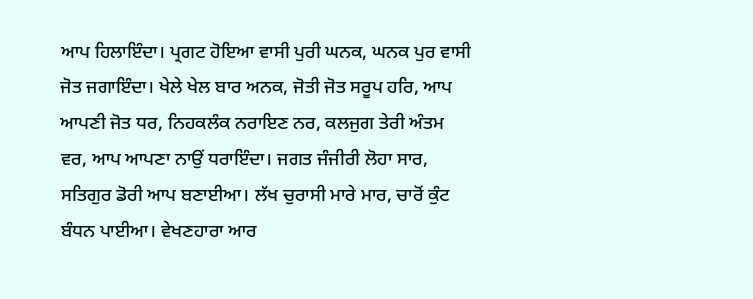ਆਪ ਹਿਲਾਇੰਦਾ। ਪ੍ਰਗਟ ਹੋਇਆ ਵਾਸੀ ਪੁਰੀ ਘਨਕ, ਘਨਕ ਪੁਰ ਵਾਸੀ ਜੋਤ ਜਗਾਇੰਦਾ। ਖੇਲੇ ਖੇਲ ਬਾਰ ਅਨਕ, ਜੋਤੀ ਜੋਤ ਸਰੂਪ ਹਰਿ, ਆਪ ਆਪਣੀ ਜੋਤ ਧਰ, ਨਿਹਕਲੰਕ ਨਰਾਇਣ ਨਰ, ਕਲਜੁਗ ਤੇਰੀ ਅੰਤਮ ਵਰ, ਆਪ ਆਪਣਾ ਨਾਉਂ ਧਰਾਇੰਦਾ। ਜਗਤ ਜੰਜੀਰੀ ਲੋਹਾ ਸਾਰ, ਸਤਿਗੁਰ ਡੋਰੀ ਆਪ ਬਣਾਈਆ। ਲੱਖ ਚੁਰਾਸੀ ਮਾਰੇ ਮਾਰ, ਚਾਰੋਂ ਕੁੰਟ ਬੰਧਨ ਪਾਈਆ। ਵੇਖਣਹਾਰਾ ਆਰ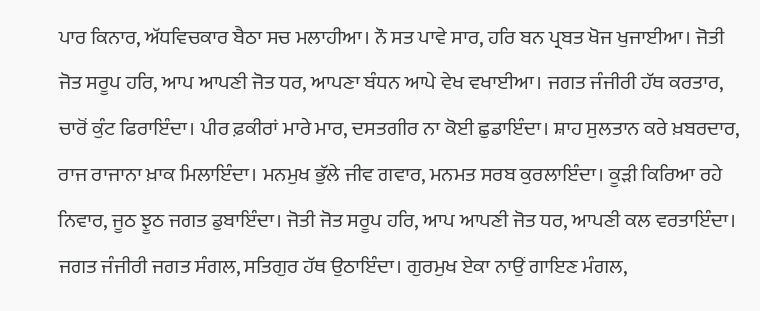ਪਾਰ ਕਿਨਾਰ, ਅੱਧਵਿਚਕਾਰ ਬੈਠਾ ਸਚ ਮਲਾਹੀਆ। ਨੌ ਸਤ ਪਾਵੇ ਸਾਰ, ਹਰਿ ਬਨ ਪ੍ਰਬਤ ਖੋਜ ਖੁਜਾਈਆ। ਜੋਤੀ ਜੋਤ ਸਰੂਪ ਹਰਿ, ਆਪ ਆਪਣੀ ਜੋਤ ਧਰ, ਆਪਣਾ ਬੰਧਨ ਆਪੇ ਵੇਖ ਵਖਾਈਆ। ਜਗਤ ਜੰਜੀਰੀ ਹੱਥ ਕਰਤਾਰ, ਚਾਰੋਂ ਕੁੰਟ ਫਿਰਾਇੰਦਾ। ਪੀਰ ਫ਼ਕੀਰਾਂ ਮਾਰੇ ਮਾਰ, ਦਸਤਗੀਰ ਨਾ ਕੋਈ ਛੁਡਾਇੰਦਾ। ਸ਼ਾਹ ਸੁਲਤਾਨ ਕਰੇ ਖ਼ਬਰਦਾਰ, ਰਾਜ ਰਾਜਾਨਾ ਖ਼ਾਕ ਮਿਲਾਇੰਦਾ। ਮਨਮੁਖ ਭੁੱਲੇ ਜੀਵ ਗਵਾਰ, ਮਨਮਤ ਸਰਬ ਕੁਰਲਾਇੰਦਾ। ਕੂੜੀ ਕਿਰਿਆ ਰਹੇ ਨਿਵਾਰ, ਜੂਠ ਝੂਠ ਜਗਤ ਡੁਬਾਇੰਦਾ। ਜੋਤੀ ਜੋਤ ਸਰੂਪ ਹਰਿ, ਆਪ ਆਪਣੀ ਜੋਤ ਧਰ, ਆਪਣੀ ਕਲ ਵਰਤਾਇੰਦਾ। ਜਗਤ ਜੰਜੀਰੀ ਜਗਤ ਸੰਗਲ, ਸਤਿਗੁਰ ਹੱਥ ਉਠਾਇੰਦਾ। ਗੁਰਮੁਖ ਏਕਾ ਨਾਉਂ ਗਾਇਣ ਮੰਗਲ,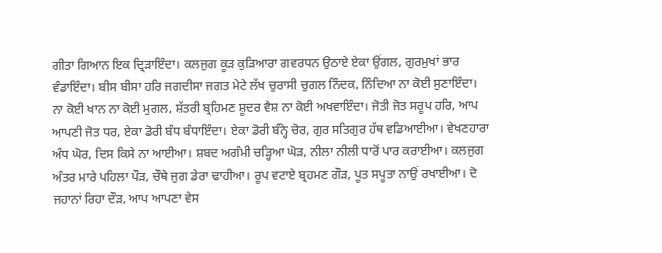ਗੀਤਾ ਗਿਆਨ ਇਕ ਦ੍ਰਿੜਾਇੰਦਾ। ਕਲਜੁਗ ਕੂੜ ਕੁੜਿਆਰਾ ਗਵਰਧਨ ਉਠਾਏ ਏਕਾ ਉਂਗਲ, ਗੁਰਮੁਖਾਂ ਭਾਰ ਵੰਡਾਇੰਦਾ। ਬੀਸ ਬੀਸਾ ਹਰਿ ਜਗਦੀਸਾ ਜਗਤ ਮੇਟੇ ਲੱਖ ਚੁਰਾਸੀ ਚੁਗਲ ਨਿੰਦਕ, ਨਿੰਦਿਆ ਨਾ ਕੋਈ ਸੁਣਾਇੰਦਾ। ਨਾ ਕੋਈ ਖਾਨ ਨਾ ਕੋਈ ਮੁਗਲ, ਸ਼ੱਤਰੀ ਬ੍ਰਹਿਮਣ ਸ਼ੂਦਰ ਵੈਸ਼ ਨਾ ਕੋਈ ਅਖਵਾਇੰਦਾ। ਜੋਤੀ ਜੋਤ ਸਰੂਪ ਹਰਿ, ਆਪ ਆਪਣੀ ਜੋਤ ਧਰ, ਏਕਾ ਡੋਰੀ ਬੰਧ ਬੰਧਾਇੰਦਾ। ਏਕਾ ਡੋਰੀ ਬੰਨ੍ਹੇ ਚੋਰ, ਗੁਰ ਸਤਿਗੁਰ ਹੱਥ ਵਡਿਆਈਆ। ਵੇਖਣਹਾਰਾ ਅੰਧ ਘੋਰ, ਦਿਸ ਕਿਸੇ ਨਾ ਆਈਆ। ਸ਼ਬਦ ਅਗੰਮੀ ਚੜ੍ਹਿਆ ਘੋੜ, ਨੀਲਾ ਨੀਲੀ ਧਾਰੋਂ ਪਾਰ ਕਰਾਈਆ। ਕਲਜੁਗ ਅੰਤਰ ਮਾਰੇ ਪਹਿਲਾ ਪੌੜ, ਚੌਥੇ ਜੁਗ ਡੇਰਾ ਢਾਹੀਆ। ਰੂਪ ਵਟਾਏ ਬ੍ਰਹਮਣ ਗੌੜ, ਪੂਤ ਸਪੂਤਾ ਨਾਉਂ ਰਖਾਈਆ। ਦੋ ਜਹਾਨਾਂ ਰਿਹਾ ਦੌੜ, ਆਪ ਆਪਣਾ ਵੇਸ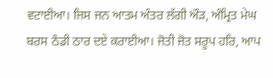ਵਟਾਈਆ। ਜਿਸ ਜਨ ਆਤਮ ਅੰਤਰ ਲੱਗੀ ਔੜ, ਅੰਮ੍ਰਿਤ ਮੇਘ ਬਰਸ ਠੰਡੀ ਠਾਰ ਦਏ ਕਰਾਈਆ। ਜੋਤੀ ਜੋਤ ਸਰੂਪ ਹਰਿ, ਆਪ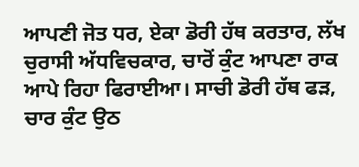ਆਪਣੀ ਜੋਤ ਧਰ, ਏਕਾ ਡੋਰੀ ਹੱਥ ਕਰਤਾਰ, ਲੱਖ ਚੁਰਾਸੀ ਅੱਧਵਿਚਕਾਰ, ਚਾਰੋਂ ਕੁੰਟ ਆਪਣਾ ਰਾਕ ਆਪੇ ਰਿਹਾ ਫਿਰਾਈਆ। ਸਾਚੀ ਡੋਰੀ ਹੱਥ ਫੜ, ਚਾਰ ਕੁੰਟ ਉਠ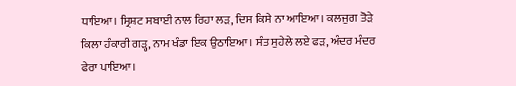ਧਾਇਆ। ਸ੍ਰਿਸ਼ਟ ਸਬਾਈ ਨਾਲ ਰਿਹਾ ਲੜ, ਦਿਸ ਕਿਸੇ ਨਾ ਆਇਆ। ਕਲਜੁਗ ਤੋੜੇ ਕਿਲਾ ਹੰਕਾਰੀ ਗੜ੍ਹ, ਨਾਮ ਖੰਡਾ ਇਕ ਉਠਾਇਆ। ਸੰਤ ਸੁਹੇਲੇ ਲਏ ਫੜ, ਅੰਦਰ ਮੰਦਰ ਫੇਰਾ ਪਾਇਆ।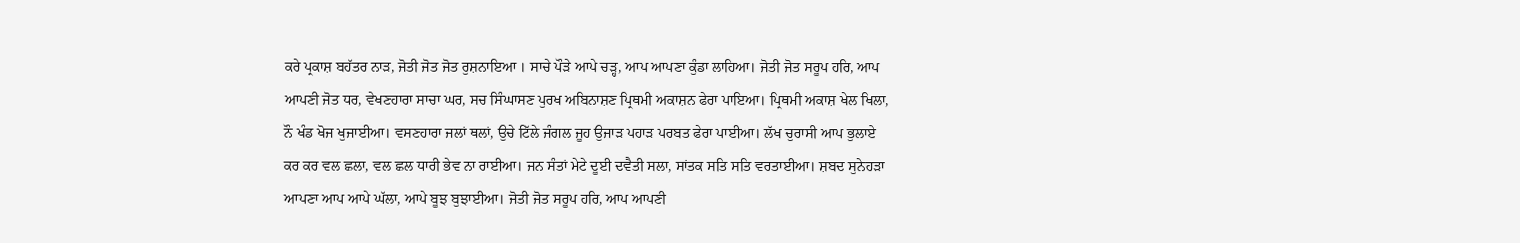ਕਰੇ ਪ੍ਰਕਾਸ਼ ਬਹੱਤਰ ਨਾੜ, ਜੋਤੀ ਜੋਤ ਜੋਤ ਰੁਸ਼ਨਾਇਆ । ਸਾਚੇ ਪੌੜੇ ਆਪੇ ਚੜ੍ਹ, ਆਪ ਆਪਣਾ ਕੁੰਡਾ ਲਾਹਿਆ। ਜੋਤੀ ਜੋਤ ਸਰੂਪ ਹਰਿ, ਆਪ ਆਪਣੀ ਜੋਤ ਧਰ, ਵੇਖਣਹਾਰਾ ਸਾਚਾ ਘਰ, ਸਚ ਸਿੰਘਾਸਣ ਪੁਰਖ ਅਬਿਨਾਸ਼ਣ ਪ੍ਰਿਥਮੀ ਅਕਾਸ਼ਨ ਫੇਰਾ ਪਾਇਆ। ਪ੍ਰਿਥਮੀ ਅਕਾਸ਼ ਖੇਲ ਖਿਲਾ, ਨੌ ਖੰਡ ਖੋਜ ਖੁਜਾਈਆ। ਵਸਣਹਾਰਾ ਜਲਾਂ ਥਲਾਂ, ਉਚੇ ਟਿੱਲੇ ਜੰਗਲ ਜੂਹ ਉਜਾੜ ਪਹਾੜ ਪਰਬਤ ਫੇਰਾ ਪਾਈਆ। ਲੱਖ ਚੁਰਾਸੀ ਆਪ ਭੁਲਾਏ ਕਰ ਕਰ ਵਲ ਛਲਾ, ਵਲ ਛਲ ਧਾਰੀ ਭੇਵ ਨਾ ਰਾਈਆ। ਜਨ ਸੰਤਾਂ ਮੇਟੇ ਦੂਈ ਦਵੈਤੀ ਸਲਾ, ਸਾਂਤਕ ਸਤਿ ਸਤਿ ਵਰਤਾਈਆ। ਸ਼ਬਦ ਸੁਨੇਹੜਾ ਆਪਣਾ ਆਪ ਆਪੇ ਘੱਲਾ, ਆਪੇ ਬੂਝ ਬੁਝਾਈਆ। ਜੋਤੀ ਜੋਤ ਸਰੂਪ ਹਰਿ, ਆਪ ਆਪਣੀ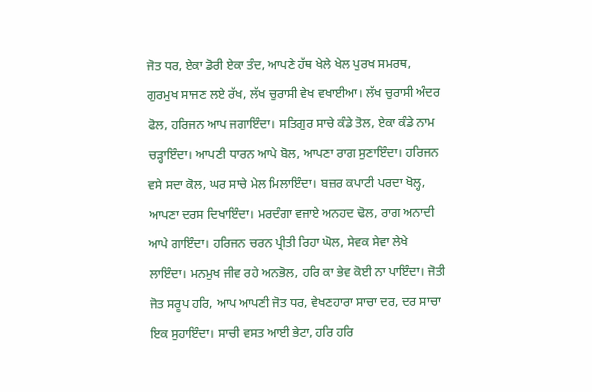ਜੋਤ ਧਰ, ਏਕਾ ਡੋਰੀ ਏਕਾ ਤੰਦ, ਆਪਣੇ ਹੱਥ ਖੇਲੇ ਖੇਲ ਪੁਰਖ ਸਮਰਥ, ਗੁਰਮੁਖ ਸਾਜਣ ਲਏ ਰੱਖ, ਲੱਖ ਚੁਰਾਸੀ ਵੇਖ ਵਖਾਈਆ। ਲੱਖ ਚੁਰਾਸੀ ਅੰਦਰ ਫੋਲ, ਹਰਿਜਨ ਆਪ ਜਗਾਇੰਦਾ। ਸਤਿਗੁਰ ਸਾਚੇ ਕੰਡੇ ਤੋਲ, ਏਕਾ ਕੰਡੇ ਨਾਮ ਚੜ੍ਹਾਇੰਦਾ। ਆਪਣੀ ਧਾਰਨ ਆਪੇ ਬੋਲ, ਆਪਣਾ ਰਾਗ ਸੁਣਾਇੰਦਾ। ਹਰਿਜਨ ਵਸੇ ਸਦਾ ਕੋਲ, ਘਰ ਸਾਚੇ ਮੇਲ ਮਿਲਾਇੰਦਾ। ਬਜ਼ਰ ਕਪਾਟੀ ਪਰਦਾ ਖੋਲ੍ਹ, ਆਪਣਾ ਦਰਸ ਦਿਖਾਇੰਦਾ। ਮਰਦੰਗਾ ਵਜਾਏ ਅਨਹਦ ਢੋਲ, ਰਾਗ ਅਨਾਦੀ ਆਪੇ ਗਾਇੰਦਾ। ਹਰਿਜਨ ਚਰਨ ਪ੍ਰੀਤੀ ਰਿਹਾ ਘੋਲ, ਸੇਵਕ ਸੇਵਾ ਲੇਖੇ ਲਾਇੰਦਾ। ਮਨਮੁਖ ਜੀਵ ਰਹੇ ਅਨਭੋਲ, ਹਰਿ ਕਾ ਭੇਵ ਕੋਈ ਨਾ ਪਾਇੰਦਾ। ਜੋਤੀ ਜੋਤ ਸਰੂਪ ਹਰਿ, ਆਪ ਆਪਣੀ ਜੋਤ ਧਰ, ਵੇਖਣਹਾਰਾ ਸਾਚਾ ਦਰ, ਦਰ ਸਾਚਾ ਇਕ ਸੁਹਾਇੰਦਾ। ਸਾਚੀ ਵਸਤ ਆਈ ਭੇਟਾ, ਹਰਿ ਹਰਿ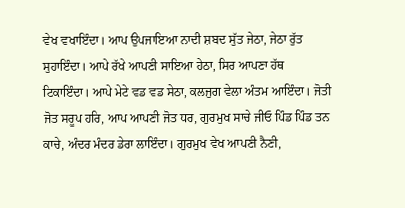ਵੇਖ ਵਖਾਇੰਦਾ। ਆਪ ਉਪਜਾਇਆ ਨਾਦੀ ਸ਼ਬਦ ਸੁੱਤ ਜੇਠਾ, ਜੇਠਾ ਰੁੱਤ ਸੁਹਾਇੰਦਾ। ਆਪੇ ਰੱਖੇ ਆਪਣੀ ਸਾਇਆ ਹੇਠਾ, ਸਿਰ ਆਪਣਾ ਹੱਥ ਟਿਕਾਇੰਦਾ। ਆਪੇ ਮੇਟੇ ਵਡ ਵਡ ਸੇਠਾ, ਕਲਜੁਗ ਵੇਲਾ ਅੰਤਮ ਆਇੰਦਾ। ਜੋਤੀ ਜੋਤ ਸਰੂਪ ਹਰਿ, ਆਪ ਆਪਣੀ ਜੋਤ ਧਰ, ਗੁਰਮੁਖ ਸਾਚੇ ਜੀਓ ਪਿੰਡ ਪਿੰਡ ਤਨ ਕਾਚੇ, ਅੰਦਰ ਮੰਦਰ ਡੇਰਾ ਲਾਇੰਦਾ। ਗੁਰਮੁਖ ਵੇਖ ਆਪਣੀ ਨੈਣੀ,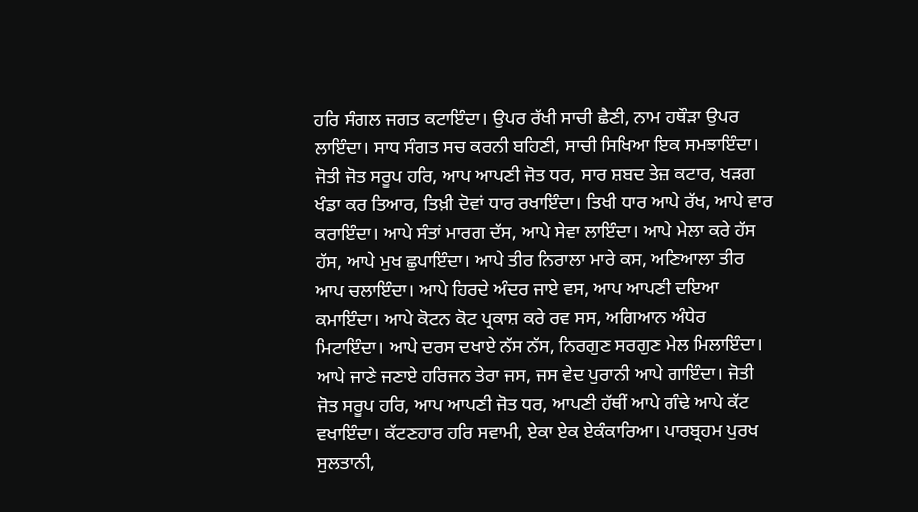ਹਰਿ ਸੰਗਲ ਜਗਤ ਕਟਾਇੰਦਾ। ਉਪਰ ਰੱਖੀ ਸਾਚੀ ਛੈਣੀ, ਨਾਮ ਹਥੌੜਾ ਉਪਰ ਲਾਇੰਦਾ। ਸਾਧ ਸੰਗਤ ਸਚ ਕਰਨੀ ਬਹਿਣੀ, ਸਾਚੀ ਸਿਖਿਆ ਇਕ ਸਮਝਾਇੰਦਾ। ਜੋਤੀ ਜੋਤ ਸਰੂਪ ਹਰਿ, ਆਪ ਆਪਣੀ ਜੋਤ ਧਰ, ਸਾਰ ਸ਼ਬਦ ਤੇਜ਼ ਕਟਾਰ, ਖੜਗ ਖੰਡਾ ਕਰ ਤਿਆਰ, ਤਿਖ਼ੀ ਦੋਵਾਂ ਧਾਰ ਰਖਾਇੰਦਾ। ਤਿਖੀ ਧਾਰ ਆਪੇ ਰੱਖ, ਆਪੇ ਵਾਰ ਕਰਾਇੰਦਾ। ਆਪੇ ਸੰਤਾਂ ਮਾਰਗ ਦੱਸ, ਆਪੇ ਸੇਵਾ ਲਾਇੰਦਾ। ਆਪੇ ਮੇਲਾ ਕਰੇ ਹੱਸ ਹੱਸ, ਆਪੇ ਮੁਖ ਛੁਪਾਇੰਦਾ। ਆਪੇ ਤੀਰ ਨਿਰਾਲਾ ਮਾਰੇ ਕਸ, ਅਣਿਆਲਾ ਤੀਰ ਆਪ ਚਲਾਇੰਦਾ। ਆਪੇ ਹਿਰਦੇ ਅੰਦਰ ਜਾਏ ਵਸ, ਆਪ ਆਪਣੀ ਦਇਆ ਕਮਾਇੰਦਾ। ਆਪੇ ਕੋਟਨ ਕੋਟ ਪ੍ਰਕਾਸ਼ ਕਰੇ ਰਵ ਸਸ, ਅਗਿਆਨ ਅੰਧੇਰ ਮਿਟਾਇੰਦਾ। ਆਪੇ ਦਰਸ ਦਖਾਏ ਨੱਸ ਨੱਸ, ਨਿਰਗੁਣ ਸਰਗੁਣ ਮੇਲ ਮਿਲਾਇੰਦਾ। ਆਪੇ ਜਾਣੇ ਜਣਾਏ ਹਰਿਜਨ ਤੇਰਾ ਜਸ, ਜਸ ਵੇਦ ਪੁਰਾਨੀ ਆਪੇ ਗਾਇੰਦਾ। ਜੋਤੀ ਜੋਤ ਸਰੂਪ ਹਰਿ, ਆਪ ਆਪਣੀ ਜੋਤ ਧਰ, ਆਪਣੀ ਹੱਥੀਂ ਆਪੇ ਗੰਢੇ ਆਪੇ ਕੱਟ ਵਖਾਇੰਦਾ। ਕੱਟਣਹਾਰ ਹਰਿ ਸਵਾਮੀ, ਏਕਾ ਏਕ ਏਕੰਕਾਰਿਆ। ਪਾਰਬ੍ਰਹਮ ਪੁਰਖ ਸੁਲਤਾਨੀ,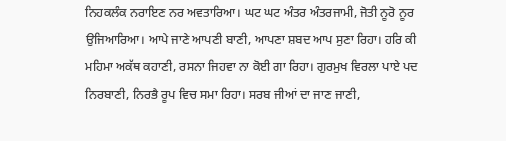ਨਿਹਕਲੰਕ ਨਰਾਇਣ ਨਰ ਅਵਤਾਰਿਆ। ਘਟ ਘਟ ਅੰਤਰ ਅੰਤਰਜਾਮੀ, ਜੋਤੀ ਨੂਰੋ ਨੂਰ ਉਜਿਆਰਿਆ। ਆਪੇ ਜਾਣੇ ਆਪਣੀ ਬਾਣੀ, ਆਪਣਾ ਸ਼ਬਦ ਆਪ ਸੁਣਾ ਰਿਹਾ। ਹਰਿ ਕੀ ਮਹਿਮਾ ਅਕੱਥ ਕਹਾਣੀ, ਰਸਨਾ ਜਿਹਵਾ ਨਾ ਕੋਈ ਗਾ ਰਿਹਾ। ਗੁਰਮੁਖ ਵਿਰਲਾ ਪਾਏ ਪਦ ਨਿਰਬਾਣੀ, ਨਿਰਭੈ ਰੂਪ ਵਿਚ ਸਮਾ ਰਿਹਾ। ਸਰਬ ਜੀਆਂ ਦਾ ਜਾਣ ਜਾਣੀ,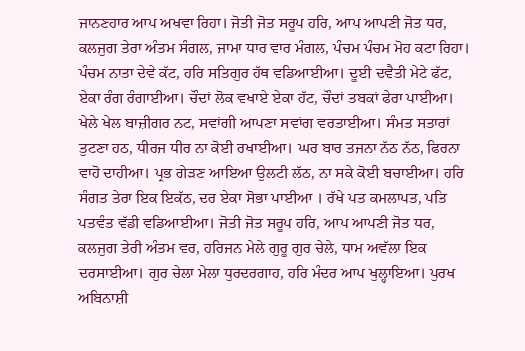ਜਾਨਣਹਾਰ ਆਪ ਅਖਵਾ ਰਿਹਾ। ਜੋਤੀ ਜੋਤ ਸਰੂਪ ਹਰਿ, ਆਪ ਆਪਣੀ ਜੋਤ ਧਰ, ਕਲਜੁਗ ਤੇਰਾ ਅੰਤਮ ਸੰਗਲ, ਜਾਮਾ ਧਾਰ ਵਾਰ ਮੰਗਲ, ਪੰਚਮ ਪੰਚਮ ਮੋਹ ਕਟਾ ਰਿਹਾ। ਪੰਚਮ ਨਾਤਾ ਦੇਵੇ ਕੱਟ, ਹਰਿ ਸਤਿਗੁਰ ਹੱਥ ਵਡਿਆਈਆ। ਦੂਈ ਦਵੈਤੀ ਮੇਟੇ ਫੱਟ, ਏਕਾ ਰੰਗ ਰੰਗਾਈਆ। ਚੌਦਾਂ ਲੋਕ ਵਖਾਏ ਏਕਾ ਹੱਟ, ਚੌਦਾਂ ਤਬਕਾਂ ਫੇਰਾ ਪਾਈਆ। ਖੇਲੇ ਖੇਲ ਬਾਜ਼ੀਗਰ ਨਟ, ਸਵਾਂਗੀ ਆਪਣਾ ਸਵਾਂਗ ਵਰਤਾਈਆ। ਸੰਮਤ ਸਤਾਰਾਂ ਤੁਟਣਾ ਹਠ, ਧੀਰਜ ਧੀਰ ਨਾ ਕੋਈ ਰਖਾਈਆ। ਘਰ ਬਾਰ ਤਜਨਾ ਨੱਠ ਨੱਠ, ਫਿਰਨਾ ਵਾਹੋ ਦਾਹੀਆ। ਪ੍ਰਭ ਗੇੜਣ ਆਇਆ ਉਲਟੀ ਲੱਠ, ਨਾ ਸਕੇ ਕੋਈ ਬਚਾਈਆ। ਹਰਿ ਸੰਗਤ ਤੇਰਾ ਇਕ ਇਕੱਠ, ਦਰ ਏਕਾ ਸੋਭਾ ਪਾਈਆ । ਰੱਖੇ ਪਤ ਕਮਲਾਪਤ, ਪਤਿ ਪਤਵੰਤ ਵੱਡੀ ਵਡਿਆਈਆ। ਜੋਤੀ ਜੋਤ ਸਰੂਪ ਹਰਿ, ਆਪ ਆਪਣੀ ਜੋਤ ਧਰ, ਕਲਜੁਗ ਤੇਰੀ ਅੰਤਮ ਵਰ, ਹਰਿਜਨ ਮੇਲੇ ਗੁਰੂ ਗੁਰ ਚੇਲੇ, ਧਾਮ ਅਵੱਲਾ ਇਕ ਦਰਸਾਈਆ। ਗੁਰ ਚੇਲਾ ਮੇਲਾ ਧੁਰਦਰਗਾਹ, ਹਰਿ ਮੰਦਰ ਆਪ ਖੁਲ੍ਹਾਇਆ। ਪੁਰਖ ਅਬਿਨਾਸ਼ੀ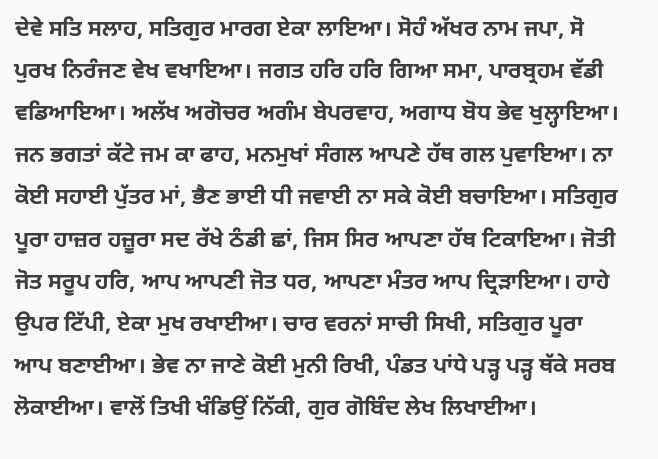ਦੇਵੇ ਸਤਿ ਸਲਾਹ, ਸਤਿਗੁਰ ਮਾਰਗ ਏਕਾ ਲਾਇਆ। ਸੋਹੰ ਅੱਖਰ ਨਾਮ ਜਪਾ, ਸੋ ਪੁਰਖ ਨਿਰੰਜਣ ਵੇਖ ਵਖਾਇਆ। ਜਗਤ ਹਰਿ ਹਰਿ ਗਿਆ ਸਮਾ, ਪਾਰਬ੍ਰਹਮ ਵੱਡੀ ਵਡਿਆਇਆ। ਅਲੱਖ ਅਗੋਚਰ ਅਗੰਮ ਬੇਪਰਵਾਹ, ਅਗਾਧ ਬੋਧ ਭੇਵ ਖੁਲ੍ਹਾਇਆ। ਜਨ ਭਗਤਾਂ ਕੱਟੇ ਜਮ ਕਾ ਫਾਹ, ਮਨਮੁਖਾਂ ਸੰਗਲ ਆਪਣੇ ਹੱਥ ਗਲ ਪੁਵਾਇਆ। ਨਾ ਕੋਈ ਸਹਾਈ ਪੁੱਤਰ ਮਾਂ, ਭੈਣ ਭਾਈ ਧੀ ਜਵਾਈ ਨਾ ਸਕੇ ਕੋਈ ਬਚਾਇਆ। ਸਤਿਗੁਰ ਪੂਰਾ ਹਾਜ਼ਰ ਹਜ਼ੂਰਾ ਸਦ ਰੱਖੇ ਠੰਡੀ ਛਾਂ, ਜਿਸ ਸਿਰ ਆਪਣਾ ਹੱਥ ਟਿਕਾਇਆ। ਜੋਤੀ ਜੋਤ ਸਰੂਪ ਹਰਿ, ਆਪ ਆਪਣੀ ਜੋਤ ਧਰ, ਆਪਣਾ ਮੰਤਰ ਆਪ ਦ੍ਰਿੜਾਇਆ। ਹਾਹੇ ਉਪਰ ਟਿੱਪੀ, ਏਕਾ ਮੁਖ ਰਖਾਈਆ। ਚਾਰ ਵਰਨਾਂ ਸਾਚੀ ਸਿਖੀ, ਸਤਿਗੁਰ ਪੂਰਾ ਆਪ ਬਣਾਈਆ। ਭੇਵ ਨਾ ਜਾਣੇ ਕੋਈ ਮੁਨੀ ਰਿਖੀ, ਪੰਡਤ ਪਾਂਧੇ ਪੜ੍ਹ ਪੜ੍ਹ ਥੱਕੇ ਸਰਬ ਲੋਕਾਈਆ। ਵਾਲੋਂ ਤਿਖੀ ਖੰਡਿਉਂ ਨਿੱਕੀ, ਗੁਰ ਗੋਬਿੰਦ ਲੇਖ ਲਿਖਾਈਆ।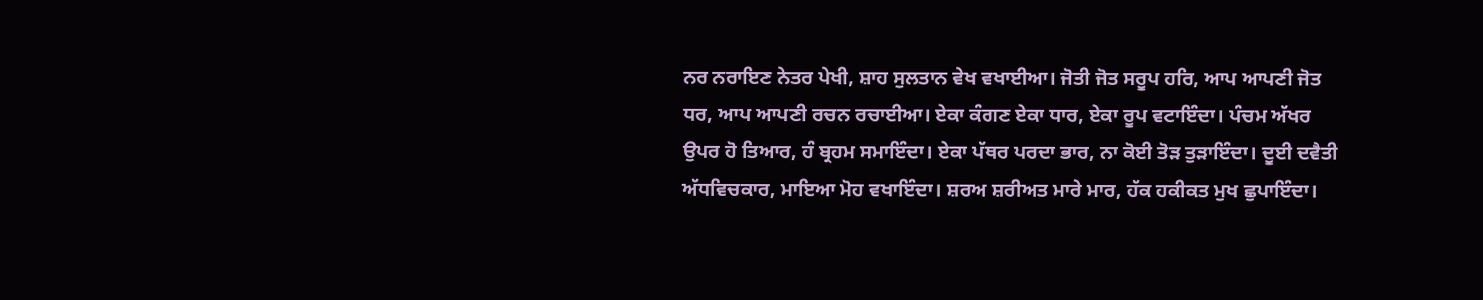ਨਰ ਨਰਾਇਣ ਨੇਤਰ ਪੇਖੀ, ਸ਼ਾਹ ਸੁਲਤਾਨ ਵੇਖ ਵਖਾਈਆ। ਜੋਤੀ ਜੋਤ ਸਰੂਪ ਹਰਿ, ਆਪ ਆਪਣੀ ਜੋਤ ਧਰ, ਆਪ ਆਪਣੀ ਰਚਨ ਰਚਾਈਆ। ਏਕਾ ਕੰਗਣ ਏਕਾ ਧਾਰ, ਏਕਾ ਰੂਪ ਵਟਾਇੰਦਾ। ਪੰਚਮ ਅੱਖਰ ਉਪਰ ਹੋ ਤਿਆਰ, ਹੰ ਬ੍ਰਹਮ ਸਮਾਇੰਦਾ। ਏਕਾ ਪੱਥਰ ਪਰਦਾ ਭਾਰ, ਨਾ ਕੋਈ ਤੋੜ ਤੁੜਾਇੰਦਾ। ਦੂਈ ਦਵੈਤੀ ਅੱਧਵਿਚਕਾਰ, ਮਾਇਆ ਮੋਹ ਵਖਾਇੰਦਾ। ਸ਼ਰਅ ਸ਼ਰੀਅਤ ਮਾਰੇ ਮਾਰ, ਹੱਕ ਹਕੀਕਤ ਮੁਖ ਛੁਪਾਇੰਦਾ।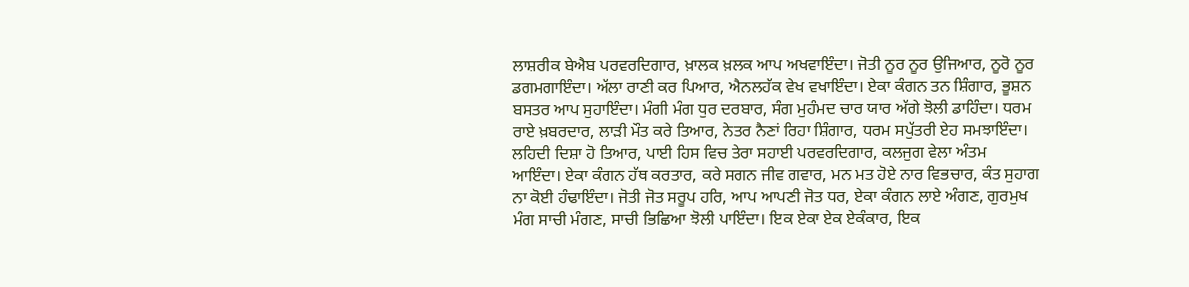ਲਾਸ਼ਰੀਕ ਬੇਐਬ ਪਰਵਰਦਿਗਾਰ, ਖ਼ਾਲਕ ਖ਼ਲਕ ਆਪ ਅਖਵਾਇੰਦਾ। ਜੋਤੀ ਨੂਰ ਨੂਰ ਉਜਿਆਰ, ਨੂਰੋ ਨੂਰ ਡਗਮਗਾਇੰਦਾ। ਅੱਲਾ ਰਾਣੀ ਕਰ ਪਿਆਰ, ਐਨਲਹੱਕ ਵੇਖ ਵਖਾਇੰਦਾ। ਏਕਾ ਕੰਗਨ ਤਨ ਸ਼ਿੰਗਾਰ, ਭੂਸ਼ਨ ਬਸਤਰ ਆਪ ਸੁਹਾਇੰਦਾ। ਮੰਗੀ ਮੰਗ ਧੁਰ ਦਰਬਾਰ, ਸੰਗ ਮੁਹੰਮਦ ਚਾਰ ਯਾਰ ਅੱਗੇ ਝੋਲੀ ਡਾਹਿੰਦਾ। ਧਰਮ ਰਾਏ ਖ਼ਬਰਦਾਰ, ਲਾੜੀ ਮੌਤ ਕਰੇ ਤਿਆਰ, ਨੇਤਰ ਨੈਣਾਂ ਰਿਹਾ ਸ਼ਿੰਗਾਰ, ਧਰਮ ਸਪੁੱਤਰੀ ਏਹ ਸਮਝਾਇੰਦਾ। ਲਹਿਦੀ ਦਿਸ਼ਾ ਹੋ ਤਿਆਰ, ਪਾਈ ਹਿਸ ਵਿਚ ਤੇਰਾ ਸਹਾਈ ਪਰਵਰਦਿਗਾਰ, ਕਲਜੁਗ ਵੇਲਾ ਅੰਤਮ ਆਇੰਦਾ। ਏਕਾ ਕੰਗਨ ਹੱਥ ਕਰਤਾਰ, ਕਰੇ ਸਗਨ ਜੀਵ ਗਵਾਰ, ਮਨ ਮਤ ਹੋਏ ਨਾਰ ਵਿਭਚਾਰ, ਕੰਤ ਸੁਹਾਗ ਨਾ ਕੋਈ ਹੰਢਾਇੰਦਾ। ਜੋਤੀ ਜੋਤ ਸਰੂਪ ਹਰਿ, ਆਪ ਆਪਣੀ ਜੋਤ ਧਰ, ਏਕਾ ਕੰਗਨ ਲਾਏ ਅੰਗਣ, ਗੁਰਮੁਖ ਮੰਗ ਸਾਚੀ ਮੰਗਣ, ਸਾਚੀ ਭਿਛਿਆ ਝੋਲੀ ਪਾਇੰਦਾ। ਇਕ ਏਕਾ ਏਕ ਏਕੰਕਾਰ, ਇਕ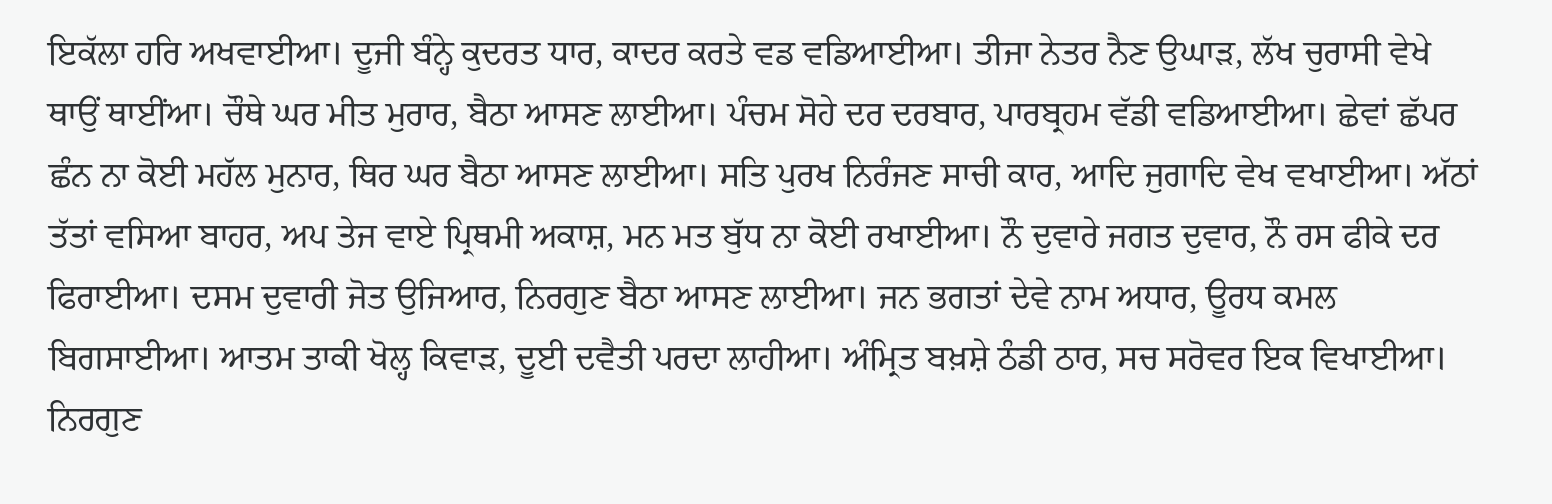ਇਕੱਲਾ ਹਰਿ ਅਖਵਾਈਆ। ਦੂਜੀ ਬੰਨ੍ਹੇ ਕੁਦਰਤ ਧਾਰ, ਕਾਦਰ ਕਰਤੇ ਵਡ ਵਡਿਆਈਆ। ਤੀਜਾ ਨੇਤਰ ਨੈਣ ਉਘਾੜ, ਲੱਖ ਚੁਰਾਸੀ ਵੇਖੇ ਥਾਉਂ ਥਾਈਂਆ। ਚੌਥੇ ਘਰ ਮੀਤ ਮੁਰਾਰ, ਬੈਠਾ ਆਸਣ ਲਾਈਆ। ਪੰਚਮ ਸੋਹੇ ਦਰ ਦਰਬਾਰ, ਪਾਰਬ੍ਰਹਮ ਵੱਡੀ ਵਡਿਆਈਆ। ਛੇਵਾਂ ਛੱਪਰ ਛੰਨ ਨਾ ਕੋਈ ਮਹੱਲ ਮੁਨਾਰ, ਥਿਰ ਘਰ ਬੈਠਾ ਆਸਣ ਲਾਈਆ। ਸਤਿ ਪੁਰਖ ਨਿਰੰਜਣ ਸਾਚੀ ਕਾਰ, ਆਦਿ ਜੁਗਾਦਿ ਵੇਖ ਵਖਾਈਆ। ਅੱਠਾਂ ਤੱਤਾਂ ਵਸਿਆ ਬਾਹਰ, ਅਪ ਤੇਜ ਵਾਏ ਪ੍ਰਿਥਮੀ ਅਕਾਸ਼, ਮਨ ਮਤ ਬੁੱਧ ਨਾ ਕੋਈ ਰਖਾਈਆ। ਨੌ ਦੁਵਾਰੇ ਜਗਤ ਦੁਵਾਰ, ਨੌ ਰਸ ਫੀਕੇ ਦਰ ਫਿਰਾਈਆ। ਦਸਮ ਦੁਵਾਰੀ ਜੋਤ ਉਜਿਆਰ, ਨਿਰਗੁਣ ਬੈਠਾ ਆਸਣ ਲਾਈਆ। ਜਨ ਭਗਤਾਂ ਦੇਵੇ ਨਾਮ ਅਧਾਰ, ਊਰਧ ਕਮਲ ਬਿਗਸਾਈਆ। ਆਤਮ ਤਾਕੀ ਖੋਲ੍ਹ ਕਿਵਾੜ, ਦੂਈ ਦਵੈਤੀ ਪਰਦਾ ਲਾਹੀਆ। ਅੰਮ੍ਰਿਤ ਬਖ਼ਸ਼ੇ ਠੰਡੀ ਠਾਰ, ਸਚ ਸਰੋਵਰ ਇਕ ਵਿਖਾਈਆ। ਨਿਰਗੁਣ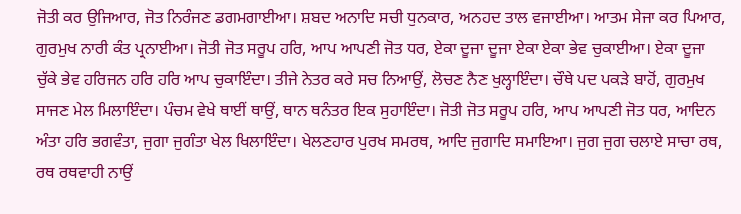ਜੋਤੀ ਕਰ ਉਜਿਆਰ, ਜੋਤ ਨਿਰੰਜਣ ਡਗਮਗਾਈਆ। ਸ਼ਬਦ ਅਨਾਦਿ ਸਚੀ ਧੁਨਕਾਰ, ਅਨਹਦ ਤਾਲ ਵਜਾਈਆ। ਆਤਮ ਸੇਜਾ ਕਰ ਪਿਆਰ, ਗੁਰਮੁਖ ਨਾਰੀ ਕੰਤ ਪ੍ਰਨਾਈਆ। ਜੋਤੀ ਜੋਤ ਸਰੂਪ ਹਰਿ, ਆਪ ਆਪਣੀ ਜੋਤ ਧਰ, ਏਕਾ ਦੂਜਾ ਦੂਜਾ ਏਕਾ ਏਕਾ ਭੇਵ ਚੁਕਾਈਆ। ਏਕਾ ਦੂਜਾ ਚੁੱਕੇ ਭੇਵ ਹਰਿਜਨ ਹਰਿ ਹਰਿ ਆਪ ਚੁਕਾਇੰਦਾ। ਤੀਜੇ ਨੇਤਰ ਕਰੇ ਸਚ ਨਿਆਉਂ, ਲੋਚਣ ਨੈਣ ਖੁਲ੍ਹਾਇੰਦਾ। ਚੌਥੇ ਪਦ ਪਕੜੇ ਬਾਹੋਂ, ਗੁਰਮੁਖ ਸਾਜਣ ਮੇਲ ਮਿਲਾਇੰਦਾ। ਪੰਚਮ ਵੇਖੇ ਥਾਈਂ ਥਾਉਂ, ਥਾਨ ਥਨੰਤਰ ਇਕ ਸੁਹਾਇੰਦਾ। ਜੋਤੀ ਜੋਤ ਸਰੂਪ ਹਰਿ, ਆਪ ਆਪਣੀ ਜੋਤ ਧਰ, ਆਦਿਨ ਅੰਤਾ ਹਰਿ ਭਗਵੰਤਾ, ਜੁਗਾ ਜੁਗੰਤਾ ਖੇਲ ਖਿਲਾਇੰਦਾ। ਖੇਲਣਹਾਰ ਪੁਰਖ ਸਮਰਥ, ਆਦਿ ਜੁਗਾਦਿ ਸਮਾਇਆ। ਜੁਗ ਜੁਗ ਚਲਾਏ ਸਾਚਾ ਰਥ, ਰਥ ਰਥਵਾਹੀ ਨਾਉਂ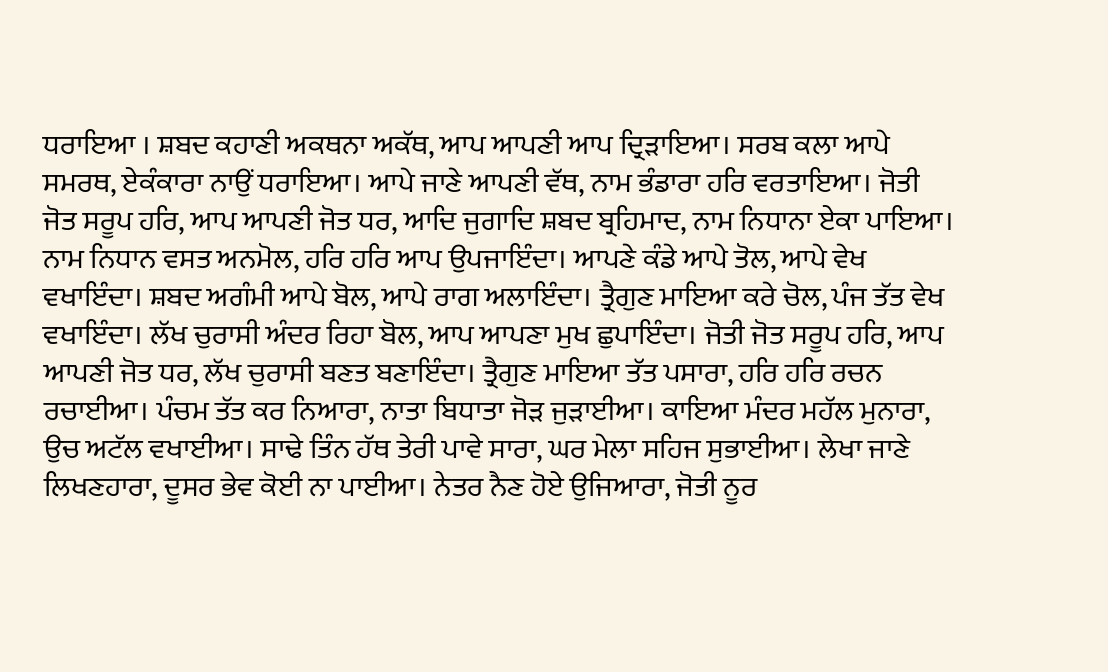ਧਰਾਇਆ । ਸ਼ਬਦ ਕਹਾਣੀ ਅਕਥਨਾ ਅਕੱਥ, ਆਪ ਆਪਣੀ ਆਪ ਦ੍ਰਿੜਾਇਆ। ਸਰਬ ਕਲਾ ਆਪੇ ਸਮਰਥ, ਏਕੰਕਾਰਾ ਨਾਉਂ ਧਰਾਇਆ। ਆਪੇ ਜਾਣੇ ਆਪਣੀ ਵੱਥ, ਨਾਮ ਭੰਡਾਰਾ ਹਰਿ ਵਰਤਾਇਆ। ਜੋਤੀ ਜੋਤ ਸਰੂਪ ਹਰਿ, ਆਪ ਆਪਣੀ ਜੋਤ ਧਰ, ਆਦਿ ਜੁਗਾਦਿ ਸ਼ਬਦ ਬ੍ਰਹਿਮਾਦ, ਨਾਮ ਨਿਧਾਨਾ ਏਕਾ ਪਾਇਆ। ਨਾਮ ਨਿਧਾਨ ਵਸਤ ਅਨਮੋਲ, ਹਰਿ ਹਰਿ ਆਪ ਉਪਜਾਇੰਦਾ। ਆਪਣੇ ਕੰਡੇ ਆਪੇ ਤੋਲ, ਆਪੇ ਵੇਖ ਵਖਾਇੰਦਾ। ਸ਼ਬਦ ਅਗੰਮੀ ਆਪੇ ਬੋਲ, ਆਪੇ ਰਾਗ ਅਲਾਇੰਦਾ। ਤ੍ਰੈਗੁਣ ਮਾਇਆ ਕਰੇ ਚੋਲ, ਪੰਜ ਤੱਤ ਵੇਖ ਵਖਾਇੰਦਾ। ਲੱਖ ਚੁਰਾਸੀ ਅੰਦਰ ਰਿਹਾ ਬੋਲ, ਆਪ ਆਪਣਾ ਮੁਖ ਛੁਪਾਇੰਦਾ। ਜੋਤੀ ਜੋਤ ਸਰੂਪ ਹਰਿ, ਆਪ ਆਪਣੀ ਜੋਤ ਧਰ, ਲੱਖ ਚੁਰਾਸੀ ਬਣਤ ਬਣਾਇੰਦਾ। ਤ੍ਰੈਗੁਣ ਮਾਇਆ ਤੱਤ ਪਸਾਰਾ, ਹਰਿ ਹਰਿ ਰਚਨ ਰਚਾਈਆ। ਪੰਚਮ ਤੱਤ ਕਰ ਨਿਆਰਾ, ਨਾਤਾ ਬਿਧਾਤਾ ਜੋੜ ਜੁੜਾਈਆ। ਕਾਇਆ ਮੰਦਰ ਮਹੱਲ ਮੁਨਾਰਾ, ਉਚ ਅਟੱਲ ਵਖਾਈਆ। ਸਾਢੇ ਤਿੰਨ ਹੱਥ ਤੇਰੀ ਪਾਵੇ ਸਾਰਾ, ਘਰ ਮੇਲਾ ਸਹਿਜ ਸੁਭਾਈਆ। ਲੇਖਾ ਜਾਣੇ ਲਿਖਣਹਾਰਾ, ਦੂਸਰ ਭੇਵ ਕੋਈ ਨਾ ਪਾਈਆ। ਨੇਤਰ ਨੈਣ ਹੋਏ ਉਜਿਆਰਾ, ਜੋਤੀ ਨੂਰ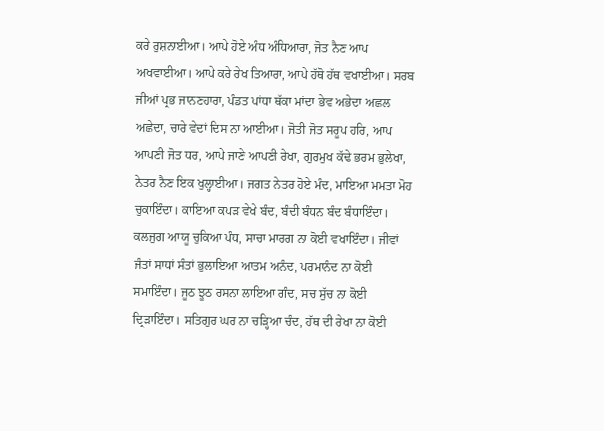ਕਰੇ ਰੁਸ਼ਨਾਈਆ। ਆਪੇ ਹੋਏ ਅੰਧ ਅੰਧਿਆਰਾ, ਜੋਤ ਨੈਣ ਆਪ ਅਖਵਾਈਆ। ਆਪੇ ਕਰੇ ਰੇਖ ਤਿਆਰਾ, ਆਪੇ ਹੱਥੋ ਹੱਥ ਵਖਾਈਆ। ਸਰਬ ਜੀਆਂ ਪ੍ਰਭ ਜਾਨਣਹਾਰਾ, ਪੰਡਤ ਪਾਂਧਾ ਥੱਕਾ ਮਾਂਦਾ ਭੇਵ ਅਭੇਦਾ ਅਛਲ ਅਛੇਦਾ, ਚਾਰੇ ਵੇਦਾਂ ਦਿਸ ਨਾ ਆਈਆ। ਜੋਤੀ ਜੋਤ ਸਰੂਪ ਹਰਿ, ਆਪ ਆਪਣੀ ਜੋਤ ਧਰ, ਆਪੇ ਜਾਣੇ ਆਪਣੀ ਰੇਖਾ, ਗੁਰਮੁਖ ਕੱਢੇ ਭਰਮ ਭੁਲੇਖਾ, ਨੇਤਰ ਨੈਣ ਇਕ ਖੁਲ੍ਹਾਈਆ। ਜਗਤ ਨੇਤਰ ਹੋਏ ਮੰਦ, ਮਾਇਆ ਮਮਤਾ ਮੋਹ ਚੁਕਾਇੰਦਾ। ਕਾਇਆ ਕਪੜ ਵੇਖੇ ਬੰਦ, ਬੰਦੀ ਬੰਧਨ ਬੰਦ ਬੰਧਾਇੰਦਾ। ਕਲਜੁਗ ਆਯੂ ਚੁਕਿਆ ਪੰਧ, ਸਾਚਾ ਮਾਰਗ ਨਾ ਕੋਈ ਵਖਾਇੰਦਾ। ਜੀਵਾਂ ਜੰਤਾਂ ਸਾਧਾਂ ਸੰਤਾਂ ਭੁਲਾਇਆ ਆਤਮ ਅਨੰਦ, ਪਰਮਾਨੰਦ ਨਾ ਕੋਈ ਸਮਾਇੰਦਾ। ਜੂਠ ਝੂਠ ਰਸਨਾ ਲਾਇਆ ਗੰਦ, ਸਚ ਸੁੱਚ ਨਾ ਕੋਈ ਦ੍ਰਿੜਾਇੰਦਾ। ਸਤਿਗੁਰ ਘਰ ਨਾ ਚੜ੍ਹਿਆ ਚੰਦ, ਹੱਥ ਦੀ ਰੇਖਾ ਨਾ ਕੋਈ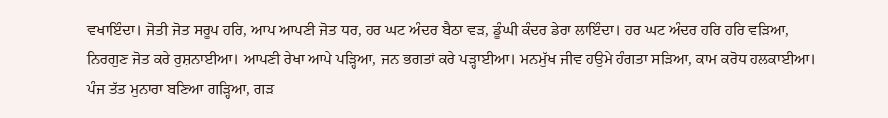ਵਖਾਇੰਦਾ। ਜੋਤੀ ਜੋਤ ਸਰੂਪ ਹਰਿ, ਆਪ ਆਪਣੀ ਜੋਤ ਧਰ, ਹਰ ਘਟ ਅੰਦਰ ਬੈਠਾ ਵੜ, ਡੂੰਘੀ ਕੰਦਰ ਡੇਰਾ ਲਾਇੰਦਾ। ਹਰ ਘਟ ਅੰਦਰ ਹਰਿ ਹਰਿ ਵੜਿਆ, ਨਿਰਗੁਣ ਜੋਤ ਕਰੇ ਰੁਸ਼ਨਾਈਆ। ਆਪਣੀ ਰੇਖਾ ਆਪੇ ਪੜ੍ਹਿਆ, ਜਨ ਭਗਤਾਂ ਕਰੇ ਪੜ੍ਹਾਈਆ। ਮਨਮੁੱਖ ਜੀਵ ਹਉਮੇ ਹੰਗਤਾ ਸੜਿਆ, ਕਾਮ ਕਰੋਧ ਹਲਕਾਈਆ। ਪੰਜ ਤੱਤ ਮੁਨਾਰਾ ਬਣਿਆ ਗੜ੍ਹਿਆ, ਗੜ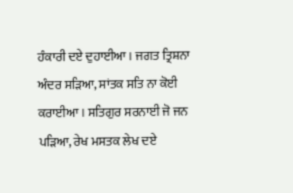ਹੰਕਾਰੀ ਦਏ ਦੁਹਾਈਆ। ਜਗਤ ਤ੍ਰਿਸ਼ਨਾ ਅੰਦਰ ਸੜਿਆ, ਸਾਂਤਕ ਸਤਿ ਨਾ ਕੋਈ ਕਰਾਈਆ । ਸਤਿਗੁਰ ਸਰਨਾਈ ਜੋ ਜਨ ਪੜਿਆ, ਰੇਖ ਮਸਤਕ ਲੇਖ ਦਏ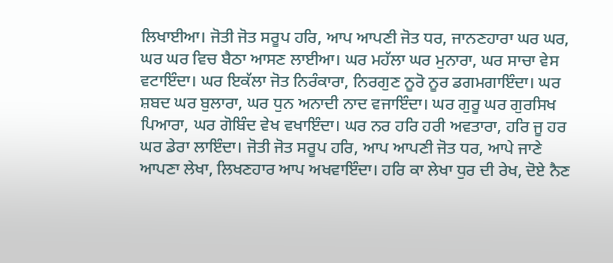ਲਿਖਾਈਆ। ਜੋਤੀ ਜੋਤ ਸਰੂਪ ਹਰਿ, ਆਪ ਆਪਣੀ ਜੋਤ ਧਰ, ਜਾਨਣਹਾਰਾ ਘਰ ਘਰ, ਘਰ ਘਰ ਵਿਚ ਬੈਠਾ ਆਸਣ ਲਾਈਆ। ਘਰ ਮਹੱਲਾ ਘਰ ਮੁਨਾਰਾ, ਘਰ ਸਾਚਾ ਵੇਸ ਵਟਾਇੰਦਾ। ਘਰ ਇਕੱਲਾ ਜੋਤ ਨਿਰੰਕਾਰਾ, ਨਿਰਗੁਣ ਨੂਰੋ ਨੂਰ ਡਗਮਗਾਇੰਦਾ। ਘਰ ਸ਼ਬਦ ਘਰ ਬੁਲਾਰਾ, ਘਰ ਧੁਨ ਅਨਾਦੀ ਨਾਦ ਵਜਾਇੰਦਾ। ਘਰ ਗੁਰੂ ਘਰ ਗੁਰਸਿਖ ਪਿਆਰਾ, ਘਰ ਗੋਬਿੰਦ ਵੇਖ ਵਖਾਇੰਦਾ। ਘਰ ਨਰ ਹਰਿ ਹਰੀ ਅਵਤਾਰਾ, ਹਰਿ ਜੂ ਹਰ ਘਰ ਡੇਰਾ ਲਾਇੰਦਾ। ਜੋਤੀ ਜੋਤ ਸਰੂਪ ਹਰਿ, ਆਪ ਆਪਣੀ ਜੋਤ ਧਰ, ਆਪੇ ਜਾਣੇ ਆਪਣਾ ਲੇਖਾ, ਲਿਖਣਹਾਰ ਆਪ ਅਖਵਾਇੰਦਾ। ਹਰਿ ਕਾ ਲੇਖਾ ਧੁਰ ਦੀ ਰੇਖ, ਦੋਏ ਨੈਣ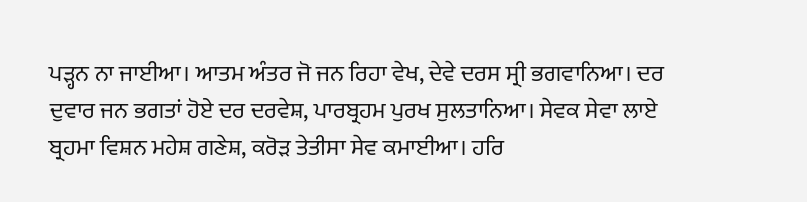ਪੜ੍ਹਨ ਨਾ ਜਾਈਆ। ਆਤਮ ਅੰਤਰ ਜੋ ਜਨ ਰਿਹਾ ਵੇਖ, ਦੇਵੇ ਦਰਸ ਸ੍ਰੀ ਭਗਵਾਨਿਆ। ਦਰ ਦੁਵਾਰ ਜਨ ਭਗਤਾਂ ਹੋਏ ਦਰ ਦਰਵੇਸ਼, ਪਾਰਬ੍ਰਹਮ ਪੁਰਖ ਸੁਲਤਾਨਿਆ। ਸੇਵਕ ਸੇਵਾ ਲਾਏ ਬ੍ਰਹਮਾ ਵਿਸ਼ਨ ਮਹੇਸ਼ ਗਣੇਸ਼, ਕਰੋੜ ਤੇਤੀਸਾ ਸੇਵ ਕਮਾਈਆ। ਹਰਿ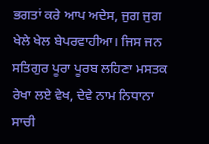ਭਗਤਾਂ ਕਰੇ ਆਪ ਅਦੇਸ, ਜੁਗ ਜੁਗ ਖੇਲੇ ਖੇਲ ਬੇਪਰਵਾਹੀਆ। ਜਿਸ ਜਨ ਸਤਿਗੁਰ ਪੂਰਾ ਪੂਰਬ ਲਹਿਣਾ ਮਸਤਕ ਰੇਖਾ ਲਏ ਵੇਖ, ਦੇਵੇ ਨਾਮ ਨਿਧਾਨਾ ਸਾਚੀ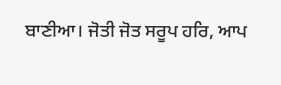ਬਾਣੀਆ। ਜੋਤੀ ਜੋਤ ਸਰੂਪ ਹਰਿ, ਆਪ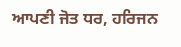ਆਪਣੀ ਜੋਤ ਧਰ, ਹਰਿਜਨ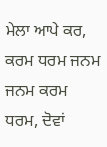ਮੇਲਾ ਆਪੇ ਕਰ, ਕਰਮ ਧਰਮ ਜਨਮ ਜਨਮ ਕਰਮ ਧਰਮ, ਦੋਵਾਂ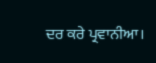ਦਰ ਕਰੇ ਪ੍ਰਵਾਨੀਆ।